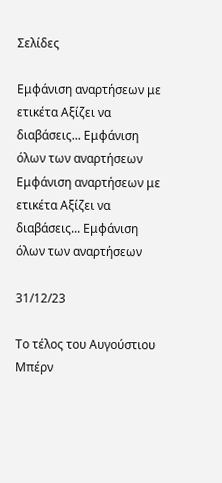Σελίδες

Εμφάνιση αναρτήσεων με ετικέτα Αξίζει να διαβάσεις... Εμφάνιση όλων των αναρτήσεων
Εμφάνιση αναρτήσεων με ετικέτα Αξίζει να διαβάσεις... Εμφάνιση όλων των αναρτήσεων

31/12/23

Το τέλος του Αυγούστιου Μπέρν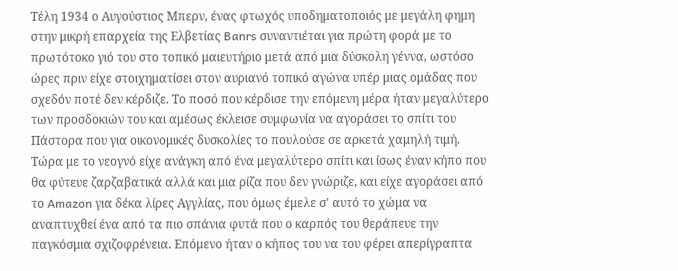Τέλη 1934 ο Αυγούστιος Μπερν, ένας φτωχός υποδηματοποιός με μεγάλη φημη στην μικρή επαρχεία της Ελβετίας Banrs συναντιέται για πρώτη φορά με το πρωτότοκο γιό του στο τοπικό μαιευτήριο μετά από μια δύσκολη γέννα, ωστόσο ώρες πριν είχε στοιχηματίσει στον αυριανό τοπικό αγώνα υπέρ μιας ομάδας που σχεδόν ποτέ δεν κέρδιζε. Το ποσό που κέρδισε την επόμενη μέρα ήταν μεγαλύτερο των προσδοκιών του και αμέσως έκλεισε συμφωνία να αγοράσει το σπίτι του Πάστορα που για οικονομικές δυσκολίες το πουλούσε σε αρκετά χαμηλή τιμή. Τώρα με το νεογνό είχε ανάγκη από ένα μεγαλύτερο σπίτι και ίσως έναν κήπο που θα φύτευε ζαρζαβατικά αλλά και μια ρίζα που δεν γνώριζε, και είχε αγοράσει από το Amazon για δέκα λίρες Αγγλίας, που όμως έμελε σ' αυτό το χώμα να αναπτυχθεί ένα από τα πιο σπάνια φυτά που ο καρπός του θεράπευε την παγκόσμια σχιζοφρένεια. Επόμενο ήταν ο κήπος του να του φέρει απερίγραπτα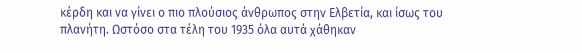κέρδη και να γίνει ο πιο πλούσιος άνθρωπος στην Ελβετία, και ίσως του πλανήτη. Ωστόσο στα τέλη του 1935 όλα αυτά χάθηκαν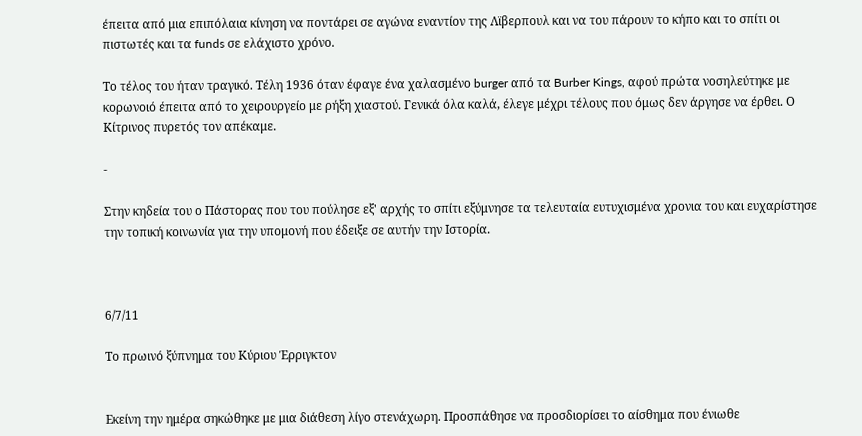έπειτα από μια επιπόλαια κίνηση να ποντάρει σε αγώνα εναντίον της Λϊβερπουλ και να του πάρουν το κήπο και το σπίτι οι πιστωτές και τα funds σε ελάχιστο χρόνο.

Το τέλος του ήταν τραγικό. Τέλη 1936 όταν έφαγε ένα χαλασμένο burger από τα Burber Kings, αφού πρώτα νοσηλεύτηκε με κορωνοιό έπειτα από το χειρουργείο με ρήξη χιαστού. Γενικά όλα καλά, έλεγε μέχρι τέλους που όμως δεν άργησε να έρθει. Ο Κίτρινος πυρετός τον απέκαμε.

-

Στην κηδεία του ο Πάστορας που του πούλησε εξ' αρχής το σπίτι εξύμνησε τα τελευταία ευτυχισμένα χρονια του και ευχαρίστησε την τοπική κοινωνία για την υπομονή που έδειξε σε αυτήν την Ιστορία.



6/7/11

Το πρωινό ξύπνημα του Κύριου Έρριγκτον


Εκείνη την ημέρα σηκώθηκε με μια διάθεση λίγο στενάχωρη. Προσπάθησε να προσδιορίσει το αίσθημα που ένιωθε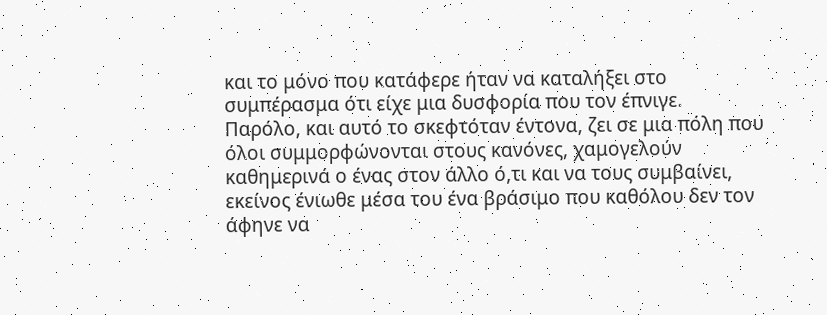και το μόνο που κατάφερε ήταν να καταλήξει στο συμπέρασμα ότι είχε μια δυσφορία που τον έπνιγε.
Παρόλο, και αυτό το σκεφτόταν έντονα, ζει σε μια πόλη που όλοι συμμορφώνονται στους κανόνες, χαμογελούν καθημερινά ο ένας στον άλλο ό,τι και να τους συμβαίνει, εκείνος ένιωθε μέσα του ένα βράσιμο που καθόλου δεν τον άφηνε να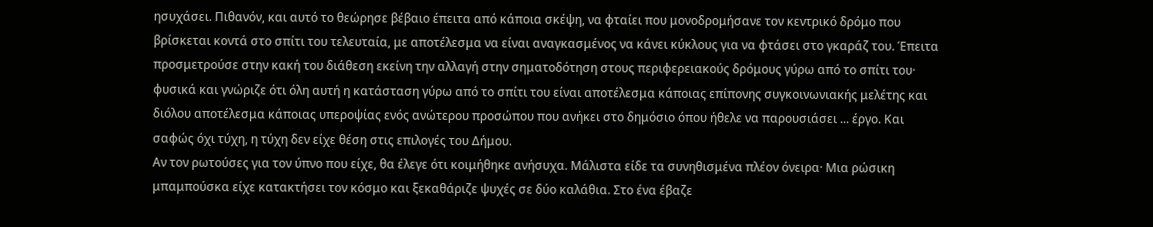ησυχάσει. Πιθανόν, και αυτό το θεώρησε βέβαιο έπειτα από κάποια σκέψη, να φταίει που μονοδρομήσανε τον κεντρικό δρόμο που βρίσκεται κοντά στο σπίτι του τελευταία, με αποτέλεσμα να είναι αναγκασμένος να κάνει κύκλους για να φτάσει στο γκαράζ του. Έπειτα προσμετρούσε στην κακή του διάθεση εκείνη την αλλαγή στην σηματοδότηση στους περιφερειακούς δρόμους γύρω από το σπίτι του· φυσικά και γνώριζε ότι όλη αυτή η κατάσταση γύρω από το σπίτι του είναι αποτέλεσμα κάποιας επίπονης συγκοινωνιακής μελέτης και διόλου αποτέλεσμα κάποιας υπεροψίας ενός ανώτερου προσώπου που ανήκει στο δημόσιο όπου ήθελε να παρουσιάσει ... έργο. Και σαφώς όχι τύχη, η τύχη δεν είχε θέση στις επιλογές του Δήμου.
Αν τον ρωτούσες για τον ύπνο που είχε, θα έλεγε ότι κοιμήθηκε ανήσυχα. Μάλιστα είδε τα συνηθισμένα πλέον όνειρα· Μια ρώσικη μπαμπούσκα είχε κατακτήσει τον κόσμο και ξεκαθάριζε ψυχές σε δύο καλάθια. Στο ένα έβαζε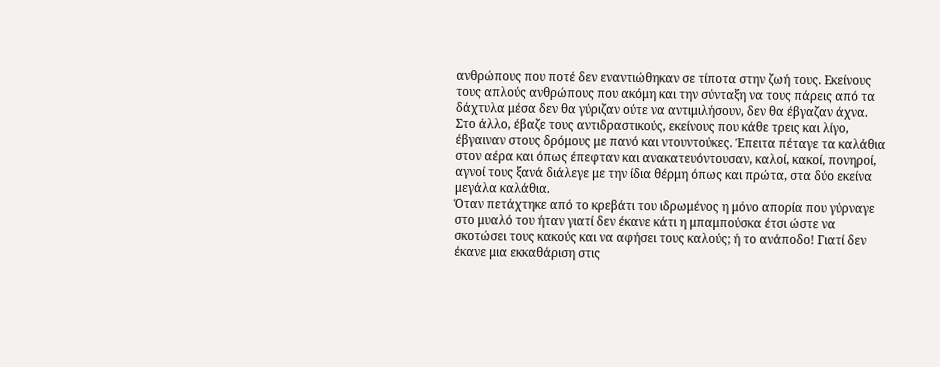ανθρώπους που ποτέ δεν εναντιώθηκαν σε τίποτα στην ζωή τους. Εκείνους τους απλούς ανθρώπους που ακόμη και την σύνταξη να τους πάρεις από τα δάχτυλα μέσα δεν θα γύριζαν ούτε να αντιμιλήσουν, δεν θα έβγαζαν άχνα. Στο άλλο, έβαζε τους αντιδραστικούς, εκείνους που κάθε τρεις και λίγο, έβγαιναν στους δρόμους με πανό και ντουντούκες. Έπειτα πέταγε τα καλάθια στον αέρα και όπως έπεφταν και ανακατευόντουσαν, καλοί, κακοί, πονηροί, αγνοί τους ξανά διάλεγε με την ίδια θέρμη όπως και πρώτα, στα δύο εκείνα μεγάλα καλάθια.
Όταν πετάχτηκε από το κρεβάτι του ιδρωμένος η μόνο απορία που γύρναγε στο μυαλό του ήταν γιατί δεν έκανε κάτι η μπαμπούσκα έτσι ώστε να σκοτώσει τους κακούς και να αφήσει τους καλούς; ή το ανάποδο! Γιατί δεν έκανε μια εκκαθάριση στις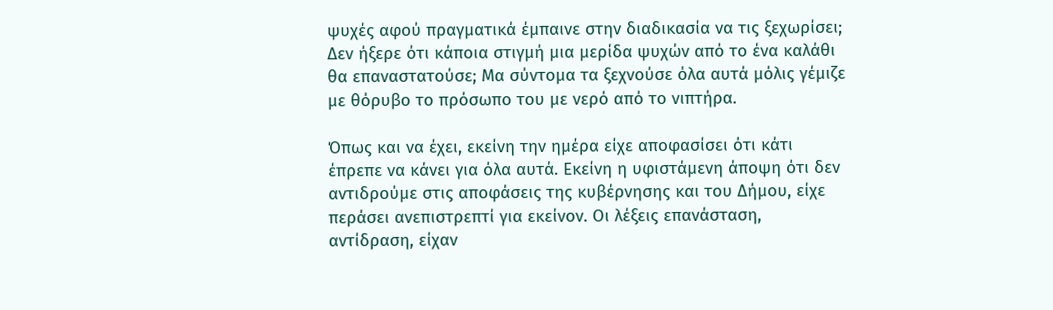ψυχές αφού πραγματικά έμπαινε στην διαδικασία να τις ξεχωρίσει; Δεν ήξερε ότι κάποια στιγμή μια μερίδα ψυχών από το ένα καλάθι θα επαναστατούσε; Μα σύντομα τα ξεχνούσε όλα αυτά μόλις γέμιζε με θόρυβο το πρόσωπο του με νερό από το νιπτήρα.

Όπως και να έχει, εκείνη την ημέρα είχε αποφασίσει ότι κάτι έπρεπε να κάνει για όλα αυτά. Εκείνη η υφιστάμενη άποψη ότι δεν αντιδρούμε στις αποφάσεις της κυβέρνησης και του Δήμου, είχε περάσει ανεπιστρεπτί για εκείνον. Οι λέξεις επανάσταση, αντίδραση, είχαν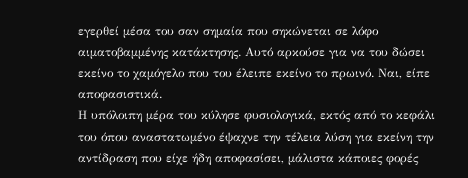εγερθεί μέσα του σαν σημαία που σηκώνεται σε λόφο αιματοβαμμένης κατάκτησης. Αυτό αρκούσε για να του δώσει εκείνο το χαμόγελο που του έλειπε εκείνο το πρωινό. Ναι, είπε αποφασιστικά.
Η υπόλοιπη μέρα του κύλησε φυσιολογικά, εκτός από το κεφάλι του όπου αναστατωμένο έψαχνε την τέλεια λύση για εκείνη την αντίδραση που είχε ήδη αποφασίσει, μάλιστα κάποιες φορές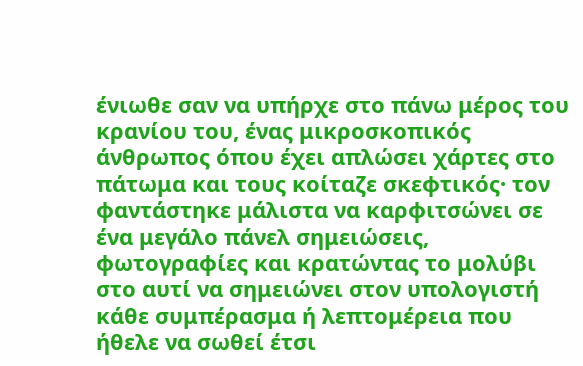ένιωθε σαν να υπήρχε στο πάνω μέρος του κρανίου του, ένας μικροσκοπικός άνθρωπος όπου έχει απλώσει χάρτες στο πάτωμα και τους κοίταζε σκεφτικός· τον φαντάστηκε μάλιστα να καρφιτσώνει σε ένα μεγάλο πάνελ σημειώσεις, φωτογραφίες και κρατώντας το μολύβι στο αυτί να σημειώνει στον υπολογιστή κάθε συμπέρασμα ή λεπτομέρεια που ήθελε να σωθεί έτσι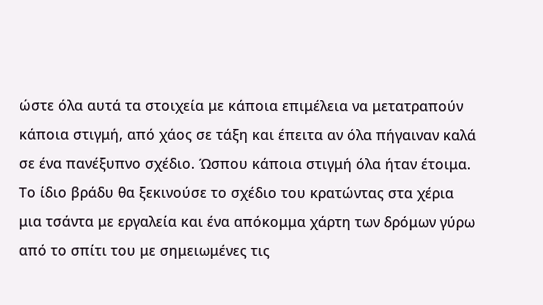ώστε όλα αυτά τα στοιχεία με κάποια επιμέλεια να μετατραπούν κάποια στιγμή, από χάος σε τάξη και έπειτα αν όλα πήγαιναν καλά σε ένα πανέξυπνο σχέδιο. Ώσπου κάποια στιγμή όλα ήταν έτοιμα.
Το ίδιο βράδυ θα ξεκινούσε το σχέδιο του κρατώντας στα χέρια μια τσάντα με εργαλεία και ένα απόκομμα χάρτη των δρόμων γύρω από το σπίτι του με σημειωμένες τις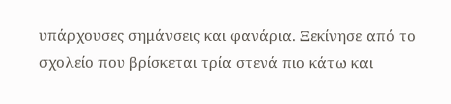υπάρχουσες σημάνσεις και φανάρια. Ξεκίνησε από το σχολείο που βρίσκεται τρία στενά πιο κάτω και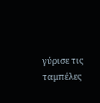γύρισε τις ταμπέλες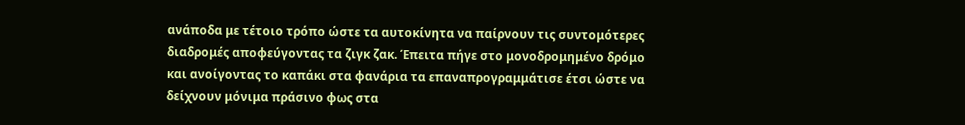ανάποδα με τέτοιο τρόπο ώστε τα αυτοκίνητα να παίρνουν τις συντομότερες διαδρομές αποφεύγοντας τα ζιγκ ζακ. Έπειτα πήγε στο μονοδρομημένο δρόμο και ανοίγοντας το καπάκι στα φανάρια τα επαναπρογραμμάτισε έτσι ώστε να δείχνουν μόνιμα πράσινο φως στα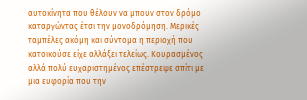αυτοκίνητα που θέλουν να μπουν στον δρόμο καταργώντας έτσι την μονοδρόμηση. Μερικές ταμπέλες ακόμη και σύντομα η περιοχή που κατοικούσε είχε αλλάξει τελείως. Κουρασμένος αλλά πολύ ευχαριστημένος επέστρεψε σπίτι με μια ευφορία που την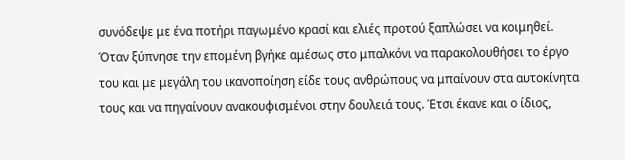συνόδεψε με ένα ποτήρι παγωμένο κρασί και ελιές προτού ξαπλώσει να κοιμηθεί.
Όταν ξύπνησε την επομένη βγήκε αμέσως στο μπαλκόνι να παρακολουθήσει το έργο του και με μεγάλη του ικανοποίηση είδε τους ανθρώπους να μπαίνουν στα αυτοκίνητα τους και να πηγαίνουν ανακουφισμένοι στην δουλειά τους. Έτσι έκανε και ο ίδιος,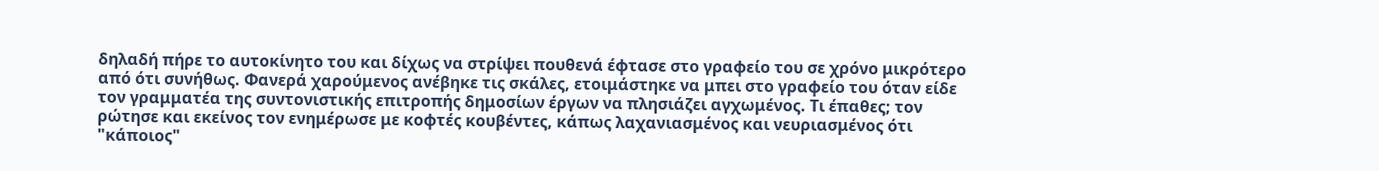δηλαδή πήρε το αυτοκίνητο του και δίχως να στρίψει πουθενά έφτασε στο γραφείο του σε χρόνο μικρότερο από ότι συνήθως. Φανερά χαρούμενος ανέβηκε τις σκάλες, ετοιμάστηκε να μπει στο γραφείο του όταν είδε τον γραμματέα της συντονιστικής επιτροπής δημοσίων έργων να πλησιάζει αγχωμένος. Τι έπαθες; τον ρώτησε και εκείνος τον ενημέρωσε με κοφτές κουβέντες, κάπως λαχανιασμένος και νευριασμένος ότι "κάποιος"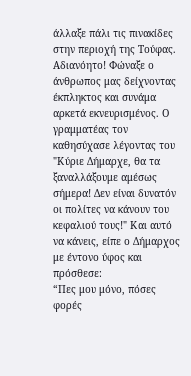άλλαξε πάλι τις πινακίδες στην περιοχή της Τούφας. Αδιανόητο! Φώναξε ο άνθρωπος μας δείχνοντας έκπληκτος και συνάμα αρκετά εκνευρισμένος. Ο γραμματέας τον καθησύχασε λέγοντας του "Κύριε Δήμαρχε, θα τα ξαναλλάξουμε αμέσως σήμερα! Δεν είναι δυνατόν οι πολίτες να κάνουν του κεφαλιού τους!" Και αυτό να κάνεις, είπε ο Δήμαρχος με έντονο ύφος και πρόσθεσε:
“Πες μου μόνο, πόσες φορές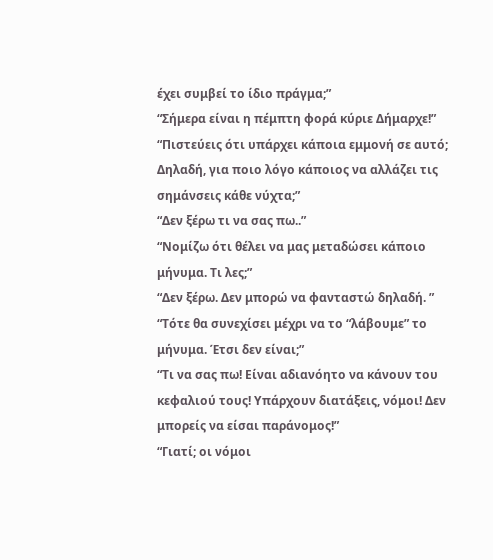έχει συμβεί το ίδιο πράγμα;”
“Σήμερα είναι η πέμπτη φορά κύριε Δήμαρχε!”
“Πιστεύεις ότι υπάρχει κάποια εμμονή σε αυτό; Δηλαδή, για ποιο λόγο κάποιος να αλλάζει τις σημάνσεις κάθε νύχτα;”
“Δεν ξέρω τι να σας πω..”
“Νομίζω ότι θέλει να μας μεταδώσει κάποιο μήνυμα. Τι λες;”
“Δεν ξέρω. Δεν μπορώ να φανταστώ δηλαδή. ”
“Τότε θα συνεχίσει μέχρι να το “λάβουμε” το μήνυμα. Έτσι δεν είναι;”
“Τι να σας πω! Είναι αδιανόητο να κάνουν του κεφαλιού τους! Υπάρχουν διατάξεις, νόμοι! Δεν μπορείς να είσαι παράνομος!”
“Γιατί; οι νόμοι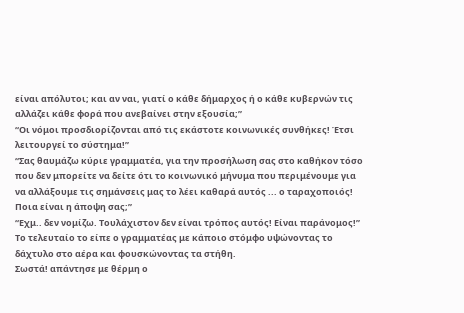είναι απόλυτοι; και αν ναι, γιατί ο κάθε δήμαρχος ή ο κάθε κυβερνών τις αλλάζει κάθε φορά που ανεβαίνει στην εξουσία;”
“Οι νόμοι προσδιορίζονται από τις εκάστοτε κοινωνικές συνθήκες! Έτσι λειτουργεί το σύστημα!”
“Σας θαυμάζω κύριε γραμματέα, για την προσήλωση σας στο καθήκον τόσο που δεν μπορείτε να δείτε ότι το κοινωνικό μήνυμα που περιμένουμε για να αλλάξουμε τις σημάνσεις μας το λέει καθαρά αυτός ... ο ταραχοποιός! Ποια είναι η άποψη σας;”
“Εχμ.. δεν νομίζω. Τουλάχιστον δεν είναι τρόπος αυτός! Είναι παράνομος!” Το τελευταίο το είπε ο γραμματέας με κάποιο στόμφο υψώνοντας το δάχτυλο στο αέρα και φουσκώνοντας τα στήθη.
Σωστά! απάντησε με θέρμη ο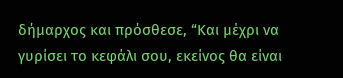δήμαρχος και πρόσθεσε, “Και μέχρι να γυρίσει το κεφάλι σου, εκείνος θα είναι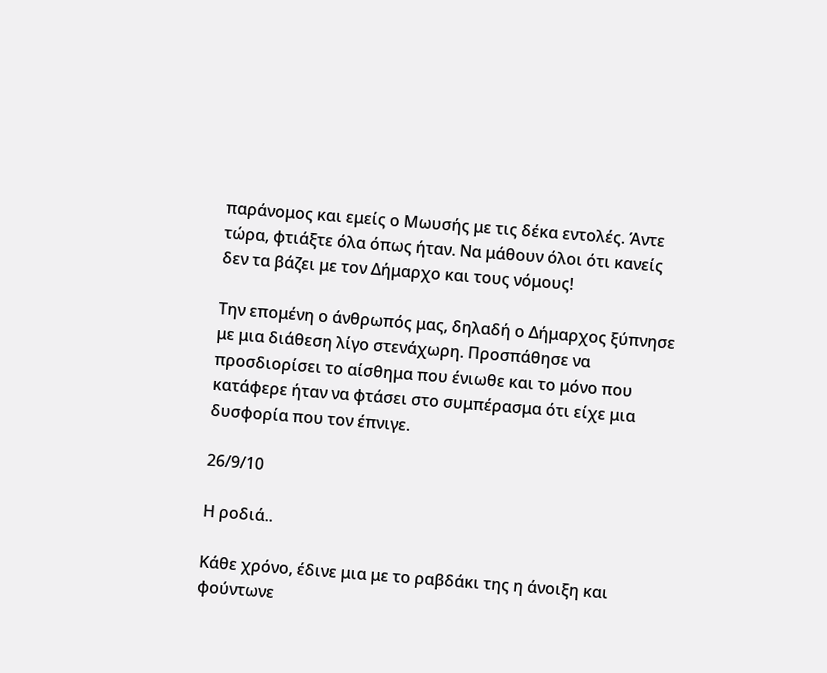παράνομος και εμείς ο Μωυσής με τις δέκα εντολές. Άντε τώρα, φτιάξτε όλα όπως ήταν. Να μάθουν όλοι ότι κανείς δεν τα βάζει με τον Δήμαρχο και τους νόμους!

Την επομένη ο άνθρωπός μας, δηλαδή ο Δήμαρχος ξύπνησε με μια διάθεση λίγο στενάχωρη. Προσπάθησε να προσδιορίσει το αίσθημα που ένιωθε και το μόνο που κατάφερε ήταν να φτάσει στο συμπέρασμα ότι είχε μια δυσφορία που τον έπνιγε.

26/9/10

Η ροδιά..

Κάθε χρόνο, έδινε μια με το ραβδάκι της η άνοιξη και φούντωνε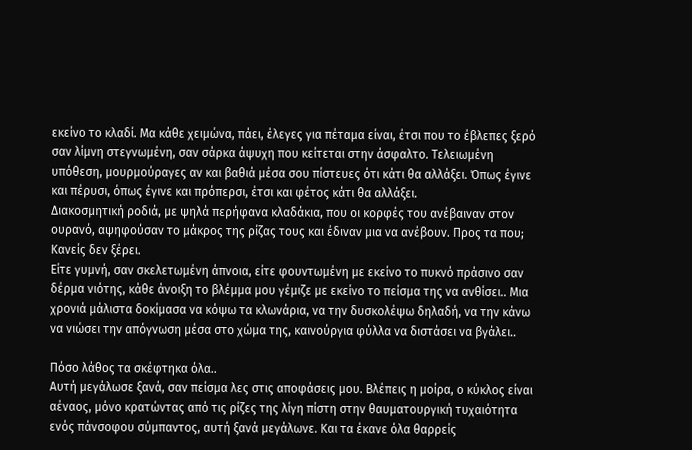εκείνο το κλαδί. Μα κάθε χειμώνα, πάει, έλεγες για πέταμα είναι, έτσι που το έβλεπες ξερό σαν λίμνη στεγνωμένη, σαν σάρκα άψυχη που κείτεται στην άσφαλτο. Τελειωμένη υπόθεση, μουρμούραγες αν και βαθιά μέσα σου πίστευες ότι κάτι θα αλλάξει. Όπως έγινε και πέρυσι, όπως έγινε και πρόπερσι, έτσι και φέτος κάτι θα αλλάξει.
Διακοσμητική ροδιά, με ψηλά περήφανα κλαδάκια, που οι κορφές του ανέβαιναν στον ουρανό, αψηφούσαν το μάκρος της ρίζας τους και έδιναν μια να ανέβουν. Προς τα που; Κανείς δεν ξέρει.
Είτε γυμνή, σαν σκελετωμένη άπνοια, είτε φουντωμένη με εκείνο το πυκνό πράσινο σαν δέρμα νιότης, κάθε άνοιξη το βλέμμα μου γέμιζε με εκείνο το πείσμα της να ανθίσει.. Μια χρονιά μάλιστα δοκίμασα να κόψω τα κλωνάρια, να την δυσκολέψω δηλαδή, να την κάνω να νιώσει την απόγνωση μέσα στο χώμα της, καινούργια φύλλα να διστάσει να βγάλει..

Πόσο λάθος τα σκέφτηκα όλα..
Αυτή μεγάλωσε ξανά, σαν πείσμα λες στις αποφάσεις μου. Βλέπεις η μοίρα, ο κύκλος είναι αέναος, μόνο κρατώντας από τις ρίζες της λίγη πίστη στην θαυματουργική τυχαιότητα ενός πάνσοφου σύμπαντος, αυτή ξανά μεγάλωνε. Και τα έκανε όλα θαρρείς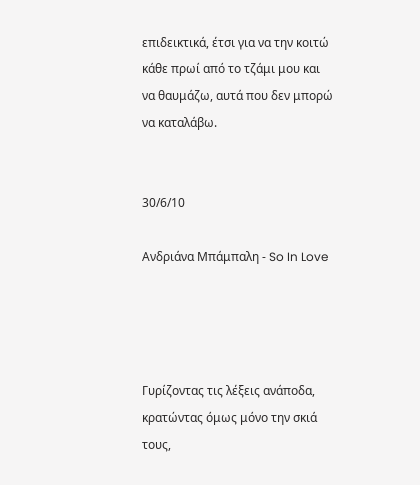επιδεικτικά, έτσι για να την κοιτώ κάθε πρωί από το τζάμι μου και να θαυμάζω, αυτά που δεν μπορώ να καταλάβω.


30/6/10

Ανδριάνα Μπάμπαλη - So In Love




Γυρίζοντας τις λέξεις ανάποδα,
κρατώντας όμως μόνο την σκιά τους,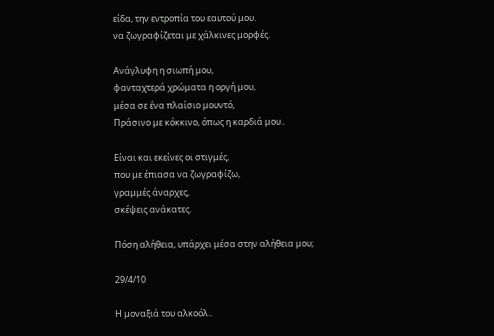είδα, την εντροπία του εαυτού μου.
να ζωγραφίζεται με χάλκινες μορφές.

Ανάγλυφη η σιωπή μου,
φανταχτερά χρώματα η οργή μου,
μέσα σε ένα πλαίσιο μουντό,
Πράσινο με κόκκινο, όπως η καρδιά μου..

Είναι και εκείνες οι στιγμές,
που με έπιασα να ζωγραφίζω,
γραμμές άναρχες,
σκέψεις ανάκατες.

Πόση αλήθεια, υπάρχει μέσα στην αλήθεια μου;

29/4/10

Η μοναξιά του αλκοόλ..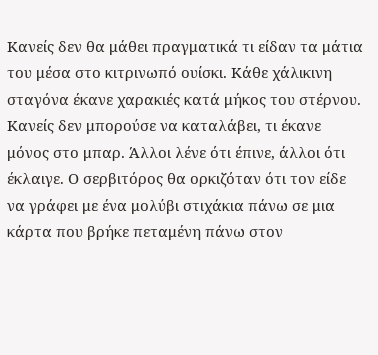Κανείς δεν θα μάθει πραγματικά τι είδαν τα μάτια του μέσα στο κιτρινωπό ουίσκι. Κάθε χάλικινη σταγόνα έκανε χαρακιές κατά μήκος του στέρνου. Κανείς δεν μπορούσε να καταλάβει, τι έκανε μόνος στο μπαρ. Άλλοι λένε ότι έπινε, άλλοι ότι έκλαιγε. Ο σερβιτόρος θα ορκιζόταν ότι τον είδε να γράφει με ένα μολύβι στιχάκια πάνω σε μια κάρτα που βρήκε πεταμένη πάνω στον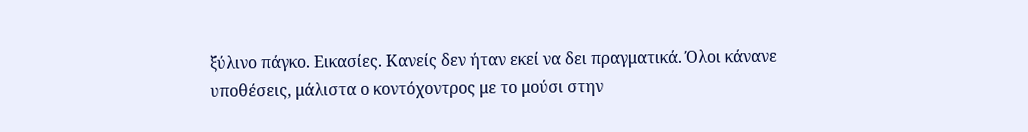ξύλινο πάγκο. Εικασίες. Κανείς δεν ήταν εκεί να δει πραγματικά. Όλοι κάνανε υποθέσεις, μάλιστα ο κοντόχοντρος με το μούσι στην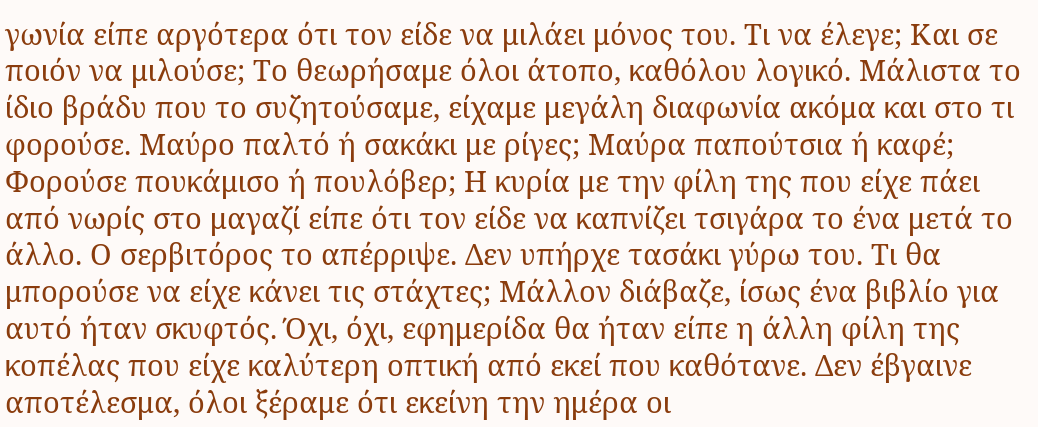γωνία είπε αργότερα ότι τον είδε να μιλάει μόνος του. Τι να έλεγε; Και σε ποιόν να μιλούσε; Το θεωρήσαμε όλοι άτοπο, καθόλου λογικό. Μάλιστα το ίδιο βράδυ που το συζητούσαμε, είχαμε μεγάλη διαφωνία ακόμα και στο τι φορούσε. Μαύρο παλτό ή σακάκι με ρίγες; Μαύρα παπούτσια ή καφέ; Φορούσε πουκάμισο ή πουλόβερ; Η κυρία με την φίλη της που είχε πάει από νωρίς στο μαγαζί είπε ότι τον είδε να καπνίζει τσιγάρα το ένα μετά το άλλο. Ο σερβιτόρος το απέρριψε. Δεν υπήρχε τασάκι γύρω του. Τι θα μπορούσε να είχε κάνει τις στάχτες; Μάλλον διάβαζε, ίσως ένα βιβλίο για αυτό ήταν σκυφτός. Όχι, όχι, εφημερίδα θα ήταν είπε η άλλη φίλη της κοπέλας που είχε καλύτερη οπτική από εκεί που καθότανε. Δεν έβγαινε αποτέλεσμα, όλοι ξέραμε ότι εκείνη την ημέρα οι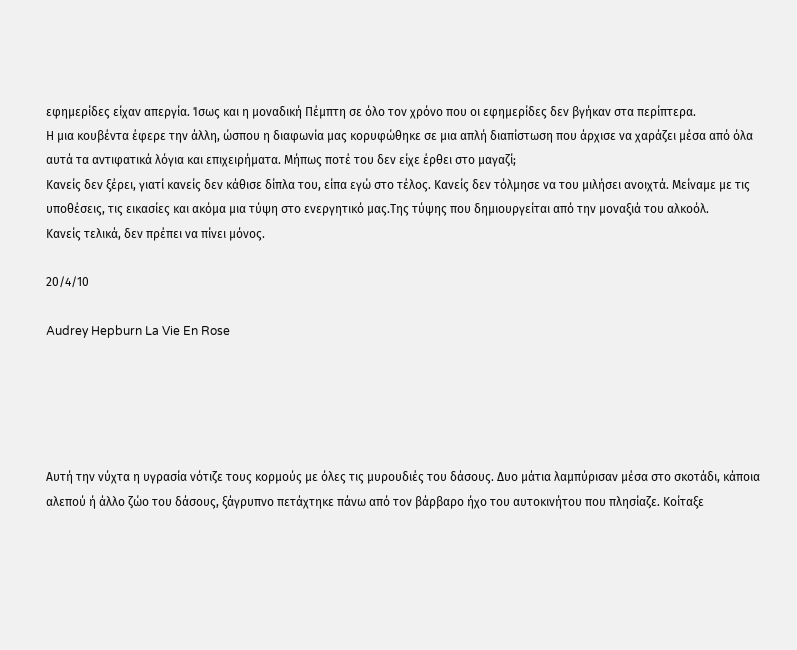εφημερίδες είχαν απεργία. Ίσως και η μοναδική Πέμπτη σε όλο τον χρόνο που οι εφημερίδες δεν βγήκαν στα περίπτερα.
Η μια κουβέντα έφερε την άλλη, ώσπου η διαφωνία μας κορυφώθηκε σε μια απλή διαπίστωση που άρχισε να χαράζει μέσα από όλα αυτά τα αντιφατικά λόγια και επιχειρήματα. Μήπως ποτέ του δεν είχε έρθει στο μαγαζί;
Κανείς δεν ξέρει, γιατί κανείς δεν κάθισε δίπλα του, είπα εγώ στο τέλος. Κανείς δεν τόλμησε να του μιλήσει ανοιχτά. Μείναμε με τις υποθέσεις, τις εικασίες και ακόμα μια τύψη στο ενεργητικό μας.Της τύψης που δημιουργείται από την μοναξιά του αλκοόλ.
Κανείς τελικά, δεν πρέπει να πίνει μόνος.

20/4/10

Audrey Hepburn La Vie En Rose





Αυτή την νύχτα η υγρασία νότιζε τους κορμούς με όλες τις μυρουδιές του δάσους. Δυο μάτια λαμπύρισαν μέσα στο σκοτάδι, κάποια αλεπού ή άλλο ζώο του δάσους, ξάγρυπνο πετάχτηκε πάνω από τον βάρβαρο ήχο του αυτοκινήτου που πλησίαζε. Κοίταξε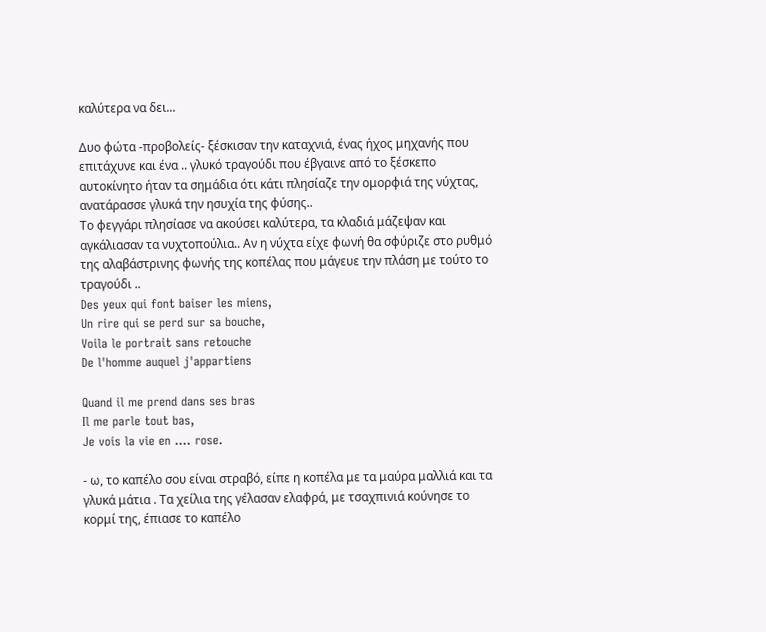καλύτερα να δει...

Δυο φώτα -προβολείς- ξέσκισαν την καταχνιά, ένας ήχος μηχανής που επιτάχυνε και ένα .. γλυκό τραγούδι που έβγαινε από το ξέσκεπο αυτοκίνητο ήταν τα σημάδια ότι κάτι πλησίαζε την ομορφιά της νύχτας, ανατάρασσε γλυκά την ησυχία της φύσης..
Το φεγγάρι πλησίασε να ακούσει καλύτερα, τα κλαδιά μάζεψαν και αγκάλιασαν τα νυχτοπούλια.. Αν η νύχτα είχε φωνή θα σφύριζε στο ρυθμό της αλαβάστρινης φωνής της κοπέλας που μάγευε την πλάση με τούτο το τραγούδι ..
Des yeux qui font baiser les miens,
Un rire qui se perd sur sa bouche,
Voila le portrait sans retouche
De l'homme auquel j'appartiens

Quand il me prend dans ses bras
Il me parle tout bas,
Je vois la vie en .... rose.

- ω, το καπέλο σου είναι στραβό, είπε η κοπέλα με τα μαύρα μαλλιά και τα γλυκά μάτια . Τα χείλια της γέλασαν ελαφρά, με τσαχπινιά κούνησε το κορμί της, έπιασε το καπέλο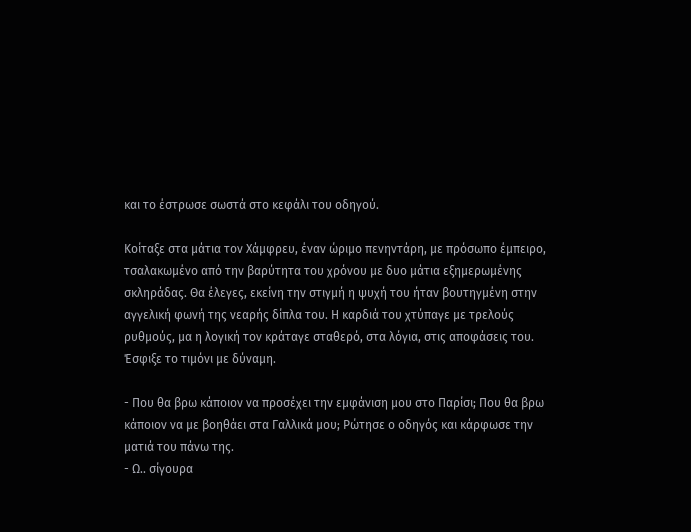και το έστρωσε σωστά στο κεφάλι του οδηγού.

Κοίταξε στα μάτια τον Χάμφρευ, έναν ώριμο πενηντάρη, με πρόσωπο έμπειρο, τσαλακωμένο από την βαρύτητα του χρόνου με δυο μάτια εξημερωμένης σκληράδας. Θα έλεγες, εκείνη την στιγμή η ψυχή του ήταν βουτηγμένη στην αγγελική φωνή της νεαρής δίπλα του. Η καρδιά του χτύπαγε με τρελούς ρυθμούς, μα η λογική τον κράταγε σταθερό, στα λόγια, στις αποφάσεις του. Έσφιξε το τιμόνι με δύναμη.

- Που θα βρω κάποιον να προσέχει την εμφάνιση μου στο Παρίσι; Που θα βρω κάποιον να με βοηθάει στα Γαλλικά μου; Ρώτησε ο οδηγός και κάρφωσε την ματιά του πάνω της.
- Ω.. σίγουρα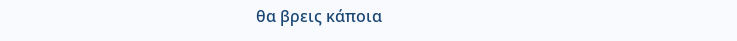θα βρεις κάποια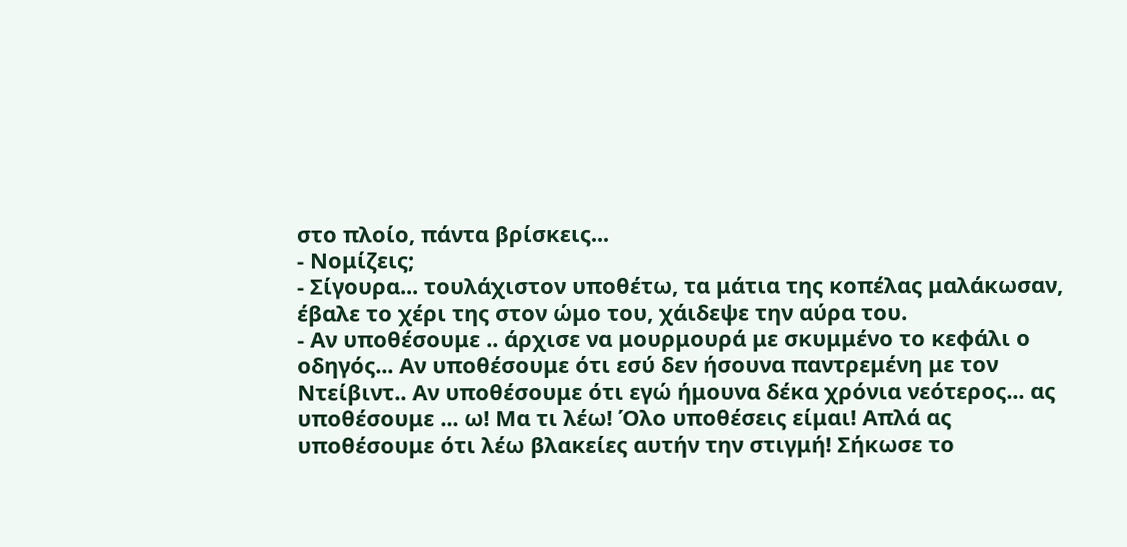στο πλοίο, πάντα βρίσκεις...
- Νομίζεις;
- Σίγουρα... τουλάχιστον υποθέτω, τα μάτια της κοπέλας μαλάκωσαν, έβαλε το χέρι της στον ώμο του, χάιδεψε την αύρα του.
- Αν υποθέσουμε .. άρχισε να μουρμουρά με σκυμμένο το κεφάλι ο οδηγός... Αν υποθέσουμε ότι εσύ δεν ήσουνα παντρεμένη με τον Ντείβιντ.. Αν υποθέσουμε ότι εγώ ήμουνα δέκα χρόνια νεότερος... ας υποθέσουμε ... ω! Μα τι λέω! Όλο υποθέσεις είμαι! Απλά ας υποθέσουμε ότι λέω βλακείες αυτήν την στιγμή! Σήκωσε το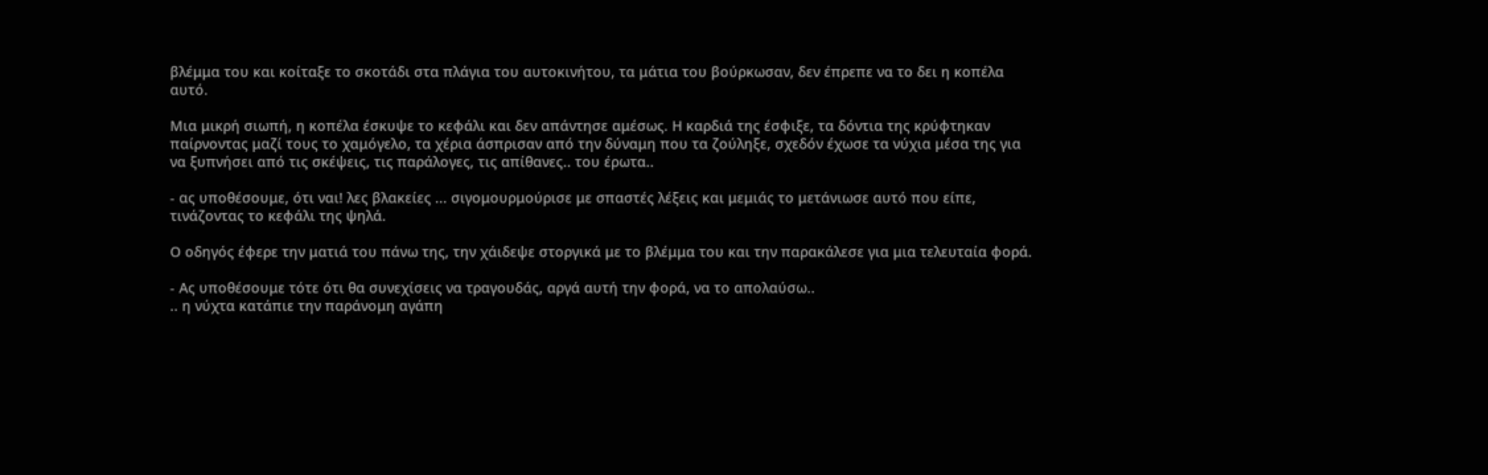βλέμμα του και κοίταξε το σκοτάδι στα πλάγια του αυτοκινήτου, τα μάτια του βούρκωσαν, δεν έπρεπε να το δει η κοπέλα αυτό.

Μια μικρή σιωπή, η κοπέλα έσκυψε το κεφάλι και δεν απάντησε αμέσως. Η καρδιά της έσφιξε, τα δόντια της κρύφτηκαν παίρνοντας μαζί τους το χαμόγελο, τα χέρια άσπρισαν από την δύναμη που τα ζούληξε, σχεδόν έχωσε τα νύχια μέσα της για να ξυπνήσει από τις σκέψεις, τις παράλογες, τις απίθανες.. του έρωτα..

- ας υποθέσουμε, ότι ναι! λες βλακείες ... σιγομουρμούρισε με σπαστές λέξεις και μεμιάς το μετάνιωσε αυτό που είπε, τινάζοντας το κεφάλι της ψηλά.

Ο οδηγός έφερε την ματιά του πάνω της, την χάιδεψε στοργικά με το βλέμμα του και την παρακάλεσε για μια τελευταία φορά.

- Ας υποθέσουμε τότε ότι θα συνεχίσεις να τραγουδάς, αργά αυτή την φορά, να το απολαύσω..
.. η νύχτα κατάπιε την παράνομη αγάπη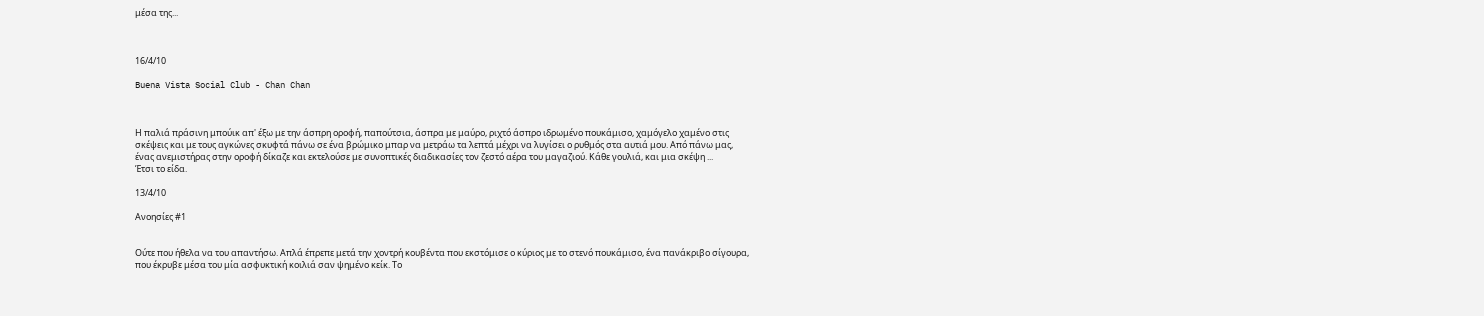μέσα της...



16/4/10

Buena Vista Social Club - Chan Chan



Η παλιά πράσινη μπούικ απ' έξω με την άσπρη οροφή, παπούτσια, άσπρα με μαύρο, ριχτό άσπρο ιδρωμένο πουκάμισο, χαμόγελο χαμένο στις σκέψεις και με τους αγκώνες σκυφτά πάνω σε ένα βρώμικο μπαρ να μετράω τα λεπτά μέχρι να λυγίσει ο ρυθμός στα αυτιά μου. Από πάνω μας, ένας ανεμιστήρας στην οροφή δίκαζε και εκτελούσε με συνοπτικές διαδικασίες τον ζεστό αέρα του μαγαζιού. Κάθε γουλιά, και μια σκέψη ...
Έτσι το είδα.

13/4/10

Ανοησίες #1


Ούτε που ήθελα να του απαντήσω. Απλά έπρεπε μετά την χοντρή κουβέντα που εκστόμισε ο κύριος με το στενό πουκάμισο, ένα πανάκριβο σίγουρα, που έκρυβε μέσα του μία ασφυκτική κοιλιά σαν ψημένο κείκ. Το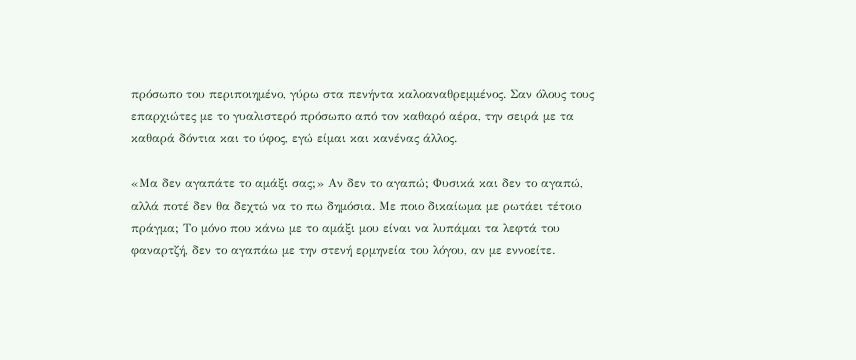πρόσωπο του περιποιημένο, γύρω στα πενήντα καλοαναθρεμμένος. Σαν όλους τους επαρχιώτες με το γυαλιστερό πρόσωπο από τον καθαρό αέρα, την σειρά με τα καθαρά δόντια και το ύφος, εγώ είμαι και κανένας άλλος.

«Μα δεν αγαπάτε το αμάξι σας;» Αν δεν το αγαπώ; Φυσικά και δεν το αγαπώ, αλλά ποτέ δεν θα δεχτώ να το πω δημόσια. Με ποιο δικαίωμα με ρωτάει τέτοιο πράγμα; Το μόνο που κάνω με το αμάξι μου είναι να λυπάμαι τα λεφτά του φαναρτζή, δεν το αγαπάω με την στενή ερμηνεία του λόγου, αν με εννοείτε.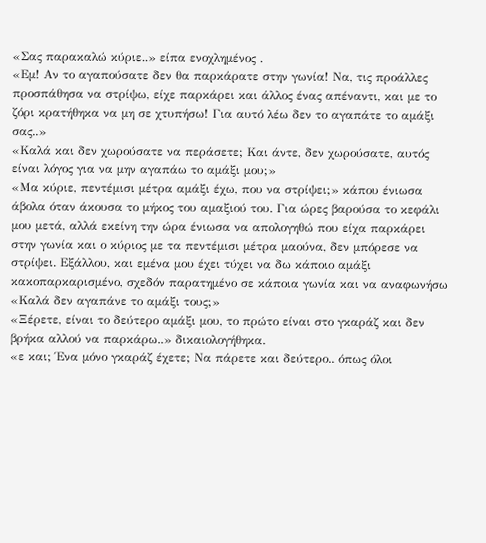«Σας παρακαλώ κύριε..» είπα ενοχλημένος .
«Εμ! Αν το αγαπούσατε δεν θα παρκάρατε στην γωνία! Να, τις προάλλες προσπάθησα να στρίψω, είχε παρκάρει και άλλος ένας απέναντι, και με το ζόρι κρατήθηκα να μη σε χτυπήσω! Για αυτό λέω δεν το αγαπάτε το αμάξι σας..»
«Καλά και δεν χωρούσατε να περάσετε; Και άντε, δεν χωρούσατε, αυτός είναι λόγος για να μην αγαπάω το αμάξι μου;»
«Μα κύριε, πεντέμισι μέτρα αμάξι έχω, που να στρίψει;» κάπου ένιωσα άβολα όταν άκουσα το μήκος του αμαξιού του. Για ώρες βαρούσα το κεφάλι μου μετά, αλλά εκείνη την ώρα ένιωσα να απολογηθώ που είχα παρκάρει στην γωνία και ο κύριος με τα πεντέμισι μέτρα μαούνα, δεν μπόρεσε να στρίψει. Εξάλλου, και εμένα μου έχει τύχει να δω κάποιο αμάξι κακοπαρκαρισμένο, σχεδόν παρατημένο σε κάποια γωνία και να αναφωνήσω «Καλά δεν αγαπάνε το αμάξι τους;»
«Ξέρετε, είναι το δεύτερο αμάξι μου, το πρώτο είναι στο γκαράζ και δεν βρήκα αλλού να παρκάρω..» δικαιολογήθηκα.
«ε και; Ένα μόνο γκαράζ έχετε; Να πάρετε και δεύτερο.. όπως όλοι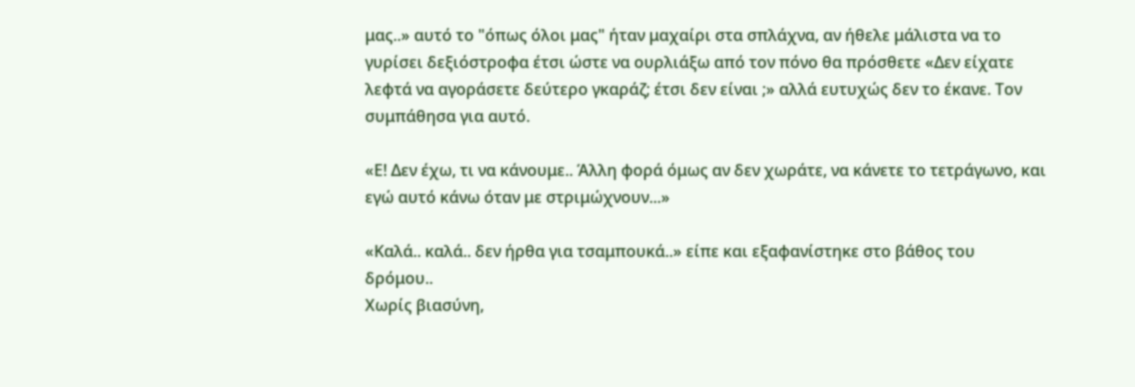μας..» αυτό το "όπως όλοι μας" ήταν μαχαίρι στα σπλάχνα, αν ήθελε μάλιστα να το γυρίσει δεξιόστροφα έτσι ώστε να ουρλιάξω από τον πόνο θα πρόσθετε «Δεν είχατε λεφτά να αγοράσετε δεύτερο γκαράζ; έτσι δεν είναι ;» αλλά ευτυχώς δεν το έκανε. Τον συμπάθησα για αυτό.

«Ε! Δεν έχω, τι να κάνουμε.. Άλλη φορά όμως αν δεν χωράτε, να κάνετε το τετράγωνο, και εγώ αυτό κάνω όταν με στριμώχνουν...»

«Καλά.. καλά.. δεν ήρθα για τσαμπουκά..» είπε και εξαφανίστηκε στο βάθος του δρόμου..
Χωρίς βιασύνη,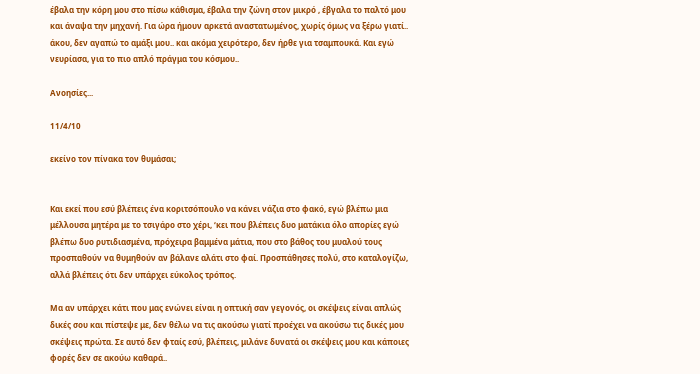έβαλα την κόρη μου στο πίσω κάθισμα, έβαλα την ζώνη στον μικρό , έβγαλα το παλτό μου και άναψα την μηχανή. Για ώρα ήμουν αρκετά αναστατωμένος, χωρίς όμως να ξέρω γιατί.. άκου, δεν αγαπώ το αμάξι μου.. και ακόμα χειρότερο, δεν ήρθε για τσαμπουκά. Και εγώ νευρίασα, για το πιο απλό πράγμα του κόσμου..

Ανοησίες...

11/4/10

εκείνο τον πίνακα τον θυμάσαι;


Και εκεί που εσύ βλέπεις ένα κοριτσόπουλο να κάνει νάζια στο φακό, εγώ βλέπω μια μέλλουσα μητέρα με το τσιγάρο στο χέρι, ‘κει που βλέπεις δυο ματάκια όλο απορίες εγώ βλέπω δυο ρυτιδιασμένα, πρόχειρα βαμμένα μάτια, που στο βάθος του μυαλού τους προσπαθούν να θυμηθούν αν βάλανε αλάτι στο φαί. Προσπάθησες πολύ, στο καταλογίζω, αλλά βλέπεις ότι δεν υπάρχει εύκολος τρόπος.

Μα αν υπάρχει κάτι που μας ενώνει είναι η οπτική σαν γεγονός, οι σκέψεις είναι απλώς δικές σου και πίστεψε με, δεν θέλω να τις ακούσω γιατί προέχει να ακούσω τις δικές μου σκέψεις πρώτα. Σε αυτό δεν φταίς εσύ, βλέπεις, μιλάνε δυνατά οι σκέψεις μου και κάποιες φορές δεν σε ακούω καθαρά..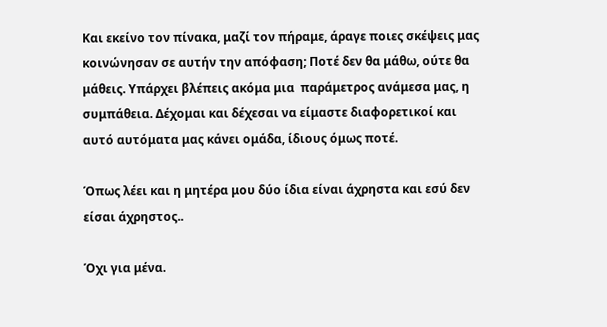Και εκείνο τον πίνακα, μαζί τον πήραμε, άραγε ποιες σκέψεις μας κοινώνησαν σε αυτήν την απόφαση; Ποτέ δεν θα μάθω, ούτε θα μάθεις. Υπάρχει βλέπεις ακόμα μια  παράμετρος ανάμεσα μας, η συμπάθεια. Δέχομαι και δέχεσαι να είμαστε διαφορετικοί και αυτό αυτόματα μας κάνει ομάδα, ίδιους όμως ποτέ.

Όπως λέει και η μητέρα μου δύο ίδια είναι άχρηστα και εσύ δεν είσαι άχρηστος..

Όχι για μένα.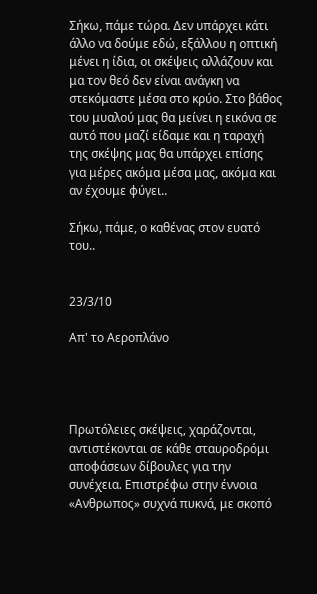Σήκω, πάμε τώρα. Δεν υπάρχει κάτι άλλο να δούμε εδώ, εξάλλου η οπτική μένει η ίδια, οι σκέψεις αλλάζουν και μα τον θεό δεν είναι ανάγκη να στεκόμαστε μέσα στο κρύο. Στο βάθος του μυαλού μας θα μείνει η εικόνα σε αυτό που μαζί είδαμε και η ταραχή της σκέψης μας θα υπάρχει επίσης για μέρες ακόμα μέσα μας, ακόμα και αν έχουμε φύγει..

Σήκω, πάμε, ο καθένας στον ευατό του..


23/3/10

Απ' το Αεροπλάνο




Πρωτόλειες σκέψεις, χαράζονται, αντιστέκονται σε κάθε σταυροδρόμι αποφάσεων δίβουλες για την συνέχεια. Επιστρέφω στην έννοια «Ανθρωπος» συχνά πυκνά, με σκοπό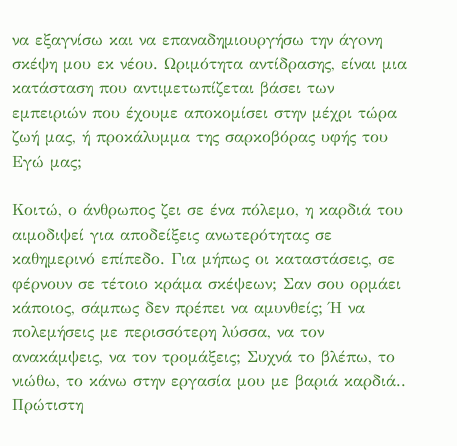να εξαγνίσω και να επαναδημιουργήσω την άγoνη σκέψη μου εκ νέου. Ωριμότητα αντίδρασης, είναι μια κατάσταση που αντιμετωπίζεται βάσει των εμπειριών που έχουμε αποκομίσει στην μέχρι τώρα ζωή μας, ή προκάλυμμα της σαρκοβόρας υφής του Εγώ μας;

Κοιτώ, ο άνθρωπος ζει σε ένα πόλεμο, η καρδιά του αιμοδιψεί για αποδείξεις ανωτερότητας σε καθημερινό επίπεδο. Για μήπως οι καταστάσεις, σε φέρνουν σε τέτοιο κράμα σκέψεων; Σαν σου ορμάει κάποιος, σάμπως δεν πρέπει να αμυνθείς; Ή να πολεμήσεις με περισσότερη λύσσα, να τον ανακάμψεις, να τον τρομάξεις; Συχνά το βλέπω, το νιώθω, το κάνω στην εργασία μου με βαριά καρδιά.. Πρώτιστη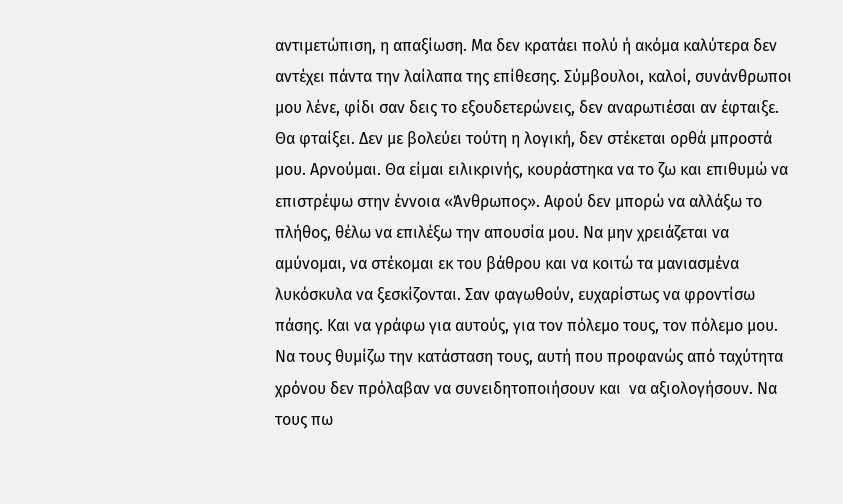αντιμετώπιση, η απαξίωση. Μα δεν κρατάει πολύ ή ακόμα καλύτερα δεν αντέχει πάντα την λαίλαπα της επίθεσης. Σύμβουλοι, καλοί, συνάνθρωποι μου λένε, φίδι σαν δεις το εξουδετερώνεις, δεν αναρωτιέσαι αν έφταιξε. Θα φταίξει. Δεν με βολεύει τούτη η λογική, δεν στέκεται ορθά μπροστά μου. Αρνούμαι. Θα είμαι ειλικρινής, κουράστηκα να το ζω και επιθυμώ να επιστρέψω στην έννοια «Άνθρωπος». Αφού δεν μπορώ να αλλάξω το πλήθος, θέλω να επιλέξω την απουσία μου. Να μην χρειάζεται να αμύνομαι, να στέκομαι εκ του βάθρου και να κοιτώ τα μανιασμένα λυκόσκυλα να ξεσκίζονται. Σαν φαγωθούν, ευχαρίστως να φροντίσω πάσης. Και να γράφω για αυτούς, για τον πόλεμο τους, τον πόλεμο μου. Να τους θυμίζω την κατάσταση τους, αυτή που προφανώς από ταχύτητα χρόνου δεν πρόλαβαν να συνειδητοποιήσουν και  να αξιολογήσουν. Να τους πω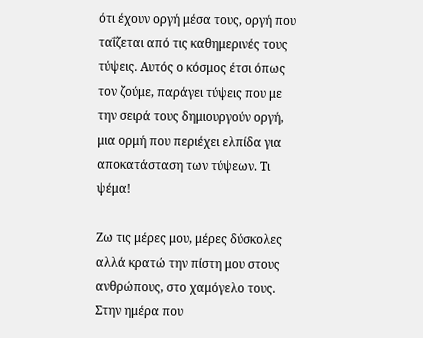ότι έχουν οργή μέσα τους, οργή που ταΐζεται από τις καθημερινές τους τύψεις. Αυτός ο κόσμος έτσι όπως τον ζούμε, παράγει τύψεις που με την σειρά τους δημιουργούν οργή, μια ορμή που περιέχει ελπίδα για αποκατάσταση των τύψεων. Τι ψέμα!

Ζω τις μέρες μου, μέρες δύσκολες αλλά κρατώ την πίστη μου στους ανθρώπους, στο χαμόγελο τους. Στην ημέρα που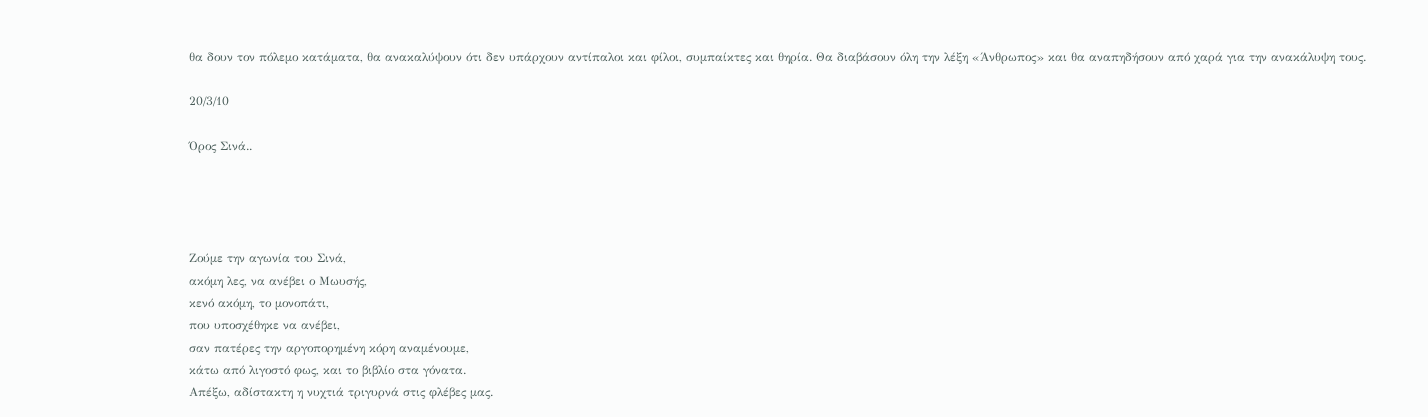θα δουν τον πόλεμο κατάματα, θα ανακαλύψουν ότι δεν υπάρχουν αντίπαλοι και φίλοι, συμπαίκτες και θηρία. Θα διαβάσουν όλη την λέξη «Άνθρωπος» και θα αναπηδήσουν από χαρά για την ανακάλυψη τους.

20/3/10

Όρος Σινά..




Ζούμε την αγωνία του Σινά,
ακόμη λες, να ανέβει ο Μωυσής,
κενό ακόμη, το μονοπάτι,
που υποσχέθηκε να ανέβει,
σαν πατέρες την αργοπορημένη κόρη αναμένουμε,
κάτω από λιγοστό φως, και το βιβλίο στα γόνατα.
Απέξω, αδίστακτη η νυχτιά τριγυρνά στις φλέβες μας.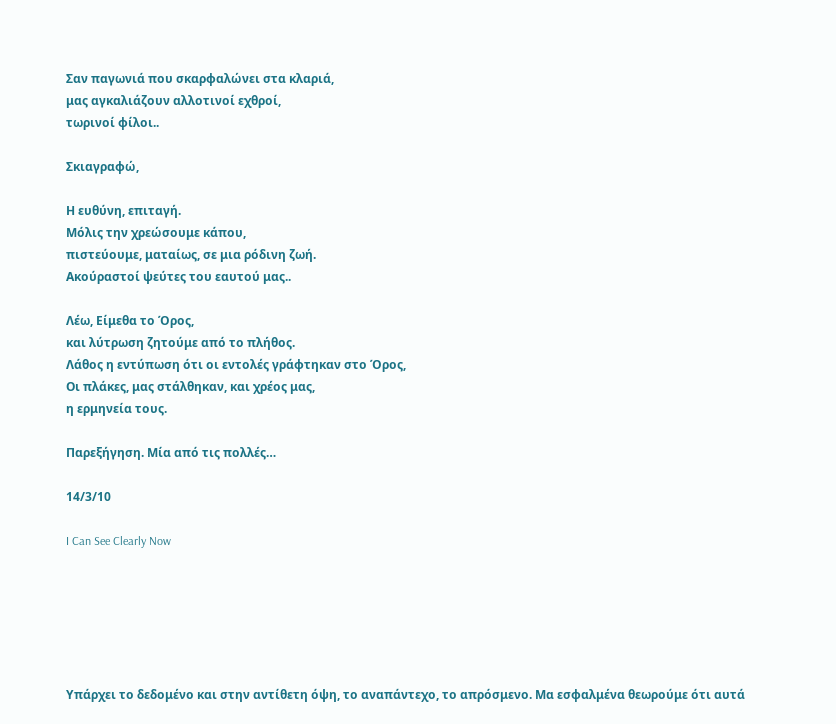Σαν παγωνιά που σκαρφαλώνει στα κλαριά,
μας αγκαλιάζουν αλλοτινοί εχθροί,
τωρινοί φίλοι..

Σκιαγραφώ,

Η ευθύνη, επιταγή.
Μόλις την χρεώσουμε κάπου,
πιστεύουμε, ματαίως, σε μια ρόδινη ζωή.
Ακούραστοί ψεύτες του εαυτού μας..

Λέω, Είμεθα το Όρος,
και λύτρωση ζητούμε από το πλήθος.
Λάθος η εντύπωση ότι οι εντολές γράφτηκαν στο Όρος,
Οι πλάκες, μας στάλθηκαν, και χρέος μας,
η ερμηνεία τους.

Παρεξήγηση. Μία από τις πολλές…

14/3/10

I Can See Clearly Now






Υπάρχει το δεδομένο και στην αντίθετη όψη, το αναπάντεχο, το απρόσμενο. Μα εσφαλμένα θεωρούμε ότι αυτά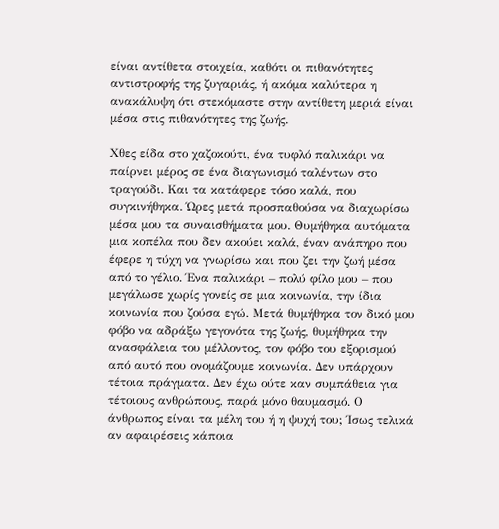είναι αντίθετα στοιχεία, καθότι οι πιθανότητες αντιστροφής της ζυγαριάς, ή ακόμα καλύτερα η ανακάλυψη ότι στεκόμαστε στην αντίθετη μεριά είναι μέσα στις πιθανότητες της ζωής.

Χθες είδα στο χαζοκούτι, ένα τυφλό παλικάρι να παίρνει μέρος σε ένα διαγωνισμό ταλέντων στο τραγούδι. Και τα κατάφερε τόσο καλά, που συγκινήθηκα. Ώρες μετά προσπαθούσα να διαχωρίσω μέσα μου τα συναισθήματα μου. Θυμήθηκα αυτόματα μια κοπέλα που δεν ακούει καλά, έναν ανάπηρο που έφερε η τύχη να γνωρίσω και που ζει την ζωή μέσα από το γέλιο. Ένα παλικάρι – πολύ φίλο μου – που μεγάλωσε χωρίς γονείς σε μια κοινωνία, την ίδια κοινωνία που ζούσα εγώ. Μετά θυμήθηκα τον δικό μου φόβο να αδράξω γεγονότα της ζωής, θυμήθηκα την ανασφάλεια του μέλλοντος, τον φόβο του εξορισμού από αυτό που ονομάζουμε κοινωνία. Δεν υπάρχουν τέτοια πράγματα. Δεν έχω ούτε καν συμπάθεια για τέτοιους ανθρώπους, παρά μόνο θαυμασμό. Ο άνθρωπος είναι τα μέλη του ή η ψυχή του; Ίσως τελικά αν αφαιρέσεις κάποια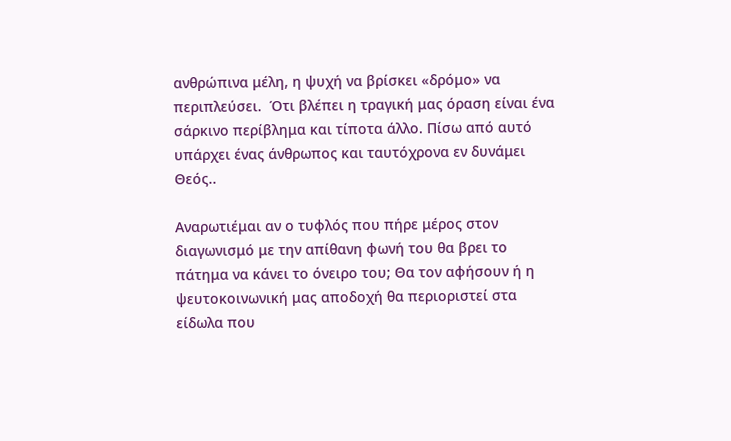ανθρώπινα μέλη, η ψυχή να βρίσκει «δρόμο» να περιπλεύσει.  Ότι βλέπει η τραγική μας όραση είναι ένα σάρκινο περίβλημα και τίποτα άλλο. Πίσω από αυτό υπάρχει ένας άνθρωπος και ταυτόχρονα εν δυνάμει Θεός..

Αναρωτιέμαι αν ο τυφλός που πήρε μέρος στον διαγωνισμό με την απίθανη φωνή του θα βρει το πάτημα να κάνει το όνειρο του; Θα τον αφήσουν ή η ψευτοκοινωνική μας αποδοχή θα περιοριστεί στα είδωλα που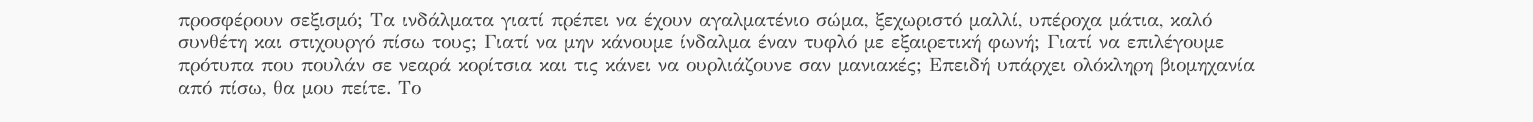προσφέρουν σεξισμό; Τα ινδάλματα γιατί πρέπει να έχουν αγαλματένιο σώμα, ξεχωριστό μαλλί, υπέροχα μάτια, καλό συνθέτη και στιχουργό πίσω τους; Γιατί να μην κάνουμε ίνδαλμα έναν τυφλό με εξαιρετική φωνή; Γιατί να επιλέγουμε πρότυπα που πουλάν σε νεαρά κορίτσια και τις κάνει να ουρλιάζουνε σαν μανιακές; Επειδή υπάρχει ολόκληρη βιομηχανία από πίσω, θα μου πείτε. Το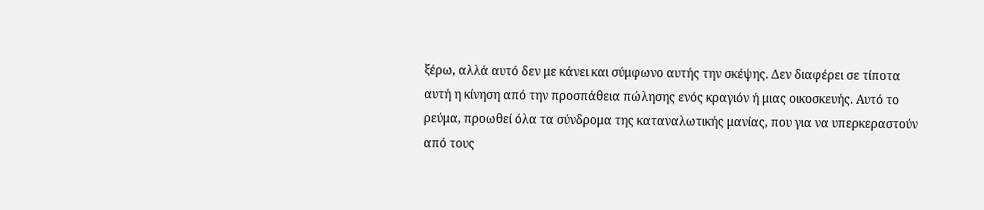ξέρω, αλλά αυτό δεν με κάνει και σύμφωνο αυτής την σκέψης. Δεν διαφέρει σε τίποτα αυτή η κίνηση από την προσπάθεια πώλησης ενός κραγιόν ή μιας οικοσκευής. Αυτό το ρεύμα, προωθεί όλα τα σύνδρομα της καταναλωτικής μανίας, που για να υπερκεραστούν από τους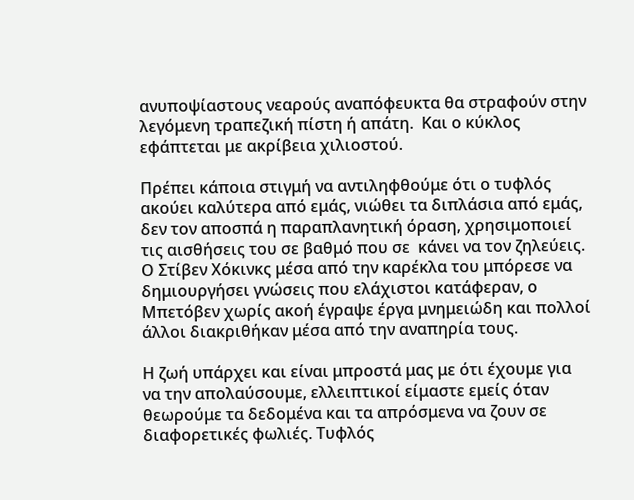ανυποψίαστους νεαρούς αναπόφευκτα θα στραφούν στην λεγόμενη τραπεζική πίστη ή απάτη.  Και ο κύκλος εφάπτεται με ακρίβεια χιλιοστού.

Πρέπει κάποια στιγμή να αντιληφθούμε ότι ο τυφλός ακούει καλύτερα από εμάς, νιώθει τα διπλάσια από εμάς, δεν τον αποσπά η παραπλανητική όραση, χρησιμοποιεί τις αισθήσεις του σε βαθμό που σε  κάνει να τον ζηλεύεις. Ο Στίβεν Χόκινκς μέσα από την καρέκλα του μπόρεσε να δημιουργήσει γνώσεις που ελάχιστοι κατάφεραν, ο Μπετόβεν χωρίς ακοή έγραψε έργα μνημειώδη και πολλοί άλλοι διακριθήκαν μέσα από την αναπηρία τους.

Η ζωή υπάρχει και είναι μπροστά μας με ότι έχουμε για  να την απολαύσουμε, ελλειπτικοί είμαστε εμείς όταν θεωρούμε τα δεδομένα και τα απρόσμενα να ζουν σε διαφορετικές φωλιές. Τυφλός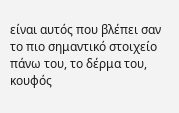είναι αυτός που βλέπει σαν το πιο σημαντικό στοιχείο πάνω του, το δέρμα του, κουφός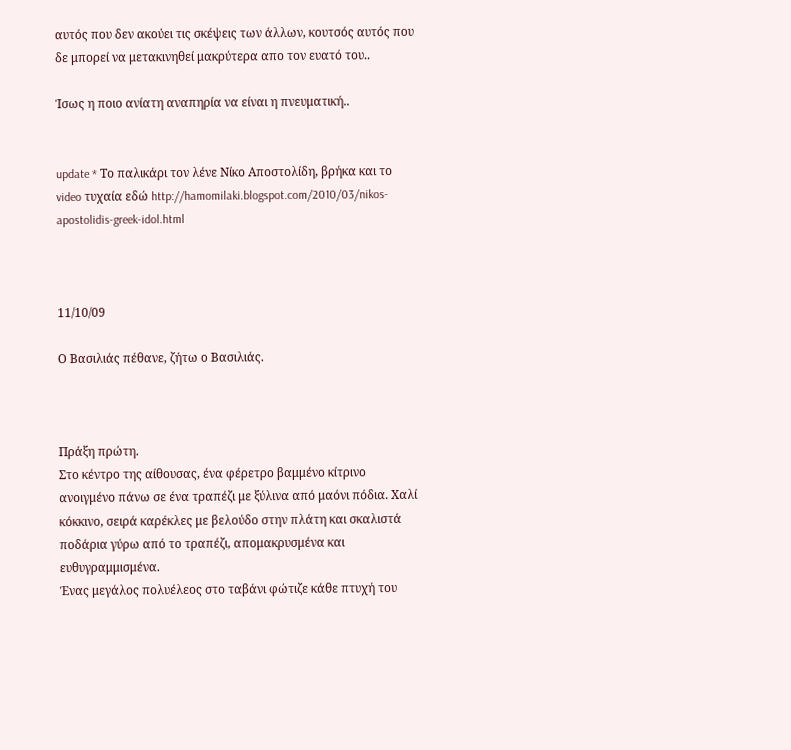αυτός που δεν ακούει τις σκέψεις των άλλων, κουτσός αυτός που δε μπορεί να μετακινηθεί μακρύτερα απο τον ευατό του..

Ίσως η ποιο ανίατη αναπηρία να είναι η πνευματική..


update * Το παλικάρι τον λένε Νίκο Αποστολίδη, βρήκα και το video τυχαία εδώ http://hamomilaki.blogspot.com/2010/03/nikos-apostolidis-greek-idol.html



11/10/09

Ο Βασιλιάς πέθανε, ζήτω ο Βασιλιάς.



Πράξη πρώτη.
Στο κέντρο της αίθουσας, ένα φέρετρο βαμμένο κίτρινο ανοιγμένο πάνω σε ένα τραπέζι με ξύλινα από μαόνι πόδια. Χαλί κόκκινο, σειρά καρέκλες με βελούδο στην πλάτη και σκαλιστά ποδάρια γύρω από το τραπέζι, απομακρυσμένα και ευθυγραμμισμένα.
Ένας μεγάλος πολυέλεος στο ταβάνι φώτιζε κάθε πτυχή του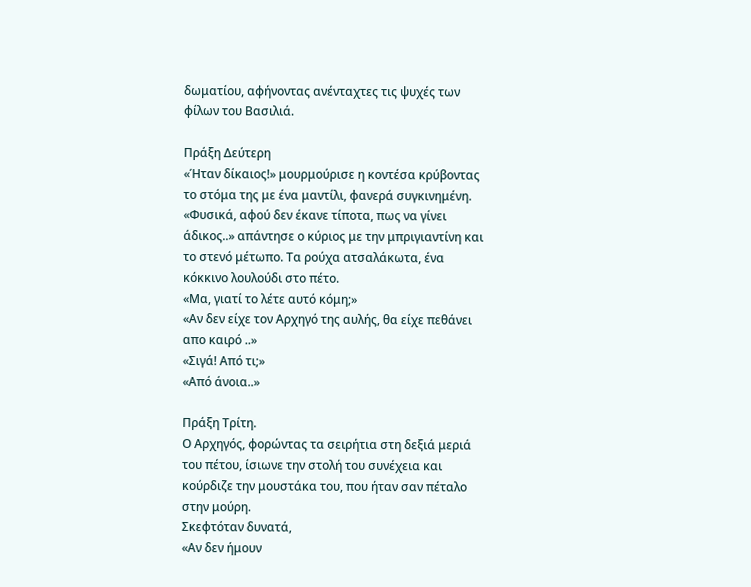δωματίου, αφήνοντας ανένταχτες τις ψυχές των φίλων του Βασιλιά.

Πράξη Δεύτερη
«Ήταν δίκαιος!» μουρμούρισε η κοντέσα κρύβοντας το στόμα της με ένα μαντίλι, φανερά συγκινημένη.
«Φυσικά, αφού δεν έκανε τίποτα, πως να γίνει άδικος..» απάντησε ο κύριος με την μπριγιαντίνη και το στενό μέτωπο. Τα ρούχα ατσαλάκωτα, ένα κόκκινο λουλούδι στο πέτο.
«Μα, γιατί το λέτε αυτό κόμη;»
«Αν δεν είχε τον Αρχηγό της αυλής, θα είχε πεθάνει απο καιρό ..»
«Σιγά! Από τι;»
«Από άνοια..»

Πράξη Τρίτη.
Ο Αρχηγός, φορώντας τα σειρήτια στη δεξιά μεριά του πέτου, ίσιωνε την στολή του συνέχεια και κούρδιζε την μουστάκα του, που ήταν σαν πέταλο στην μούρη.
Σκεφτόταν δυνατά,
«Αν δεν ήμουν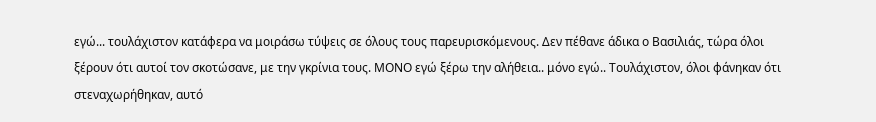εγώ... τουλάχιστον κατάφερα να μοιράσω τύψεις σε όλους τους παρευρισκόμενους. Δεν πέθανε άδικα ο Βασιλιάς, τώρα όλοι ξέρουν ότι αυτοί τον σκοτώσανε, με την γκρίνια τους. ΜΟΝΟ εγώ ξέρω την αλήθεια.. μόνο εγώ.. Τουλάχιστον, όλοι φάνηκαν ότι στεναχωρήθηκαν, αυτό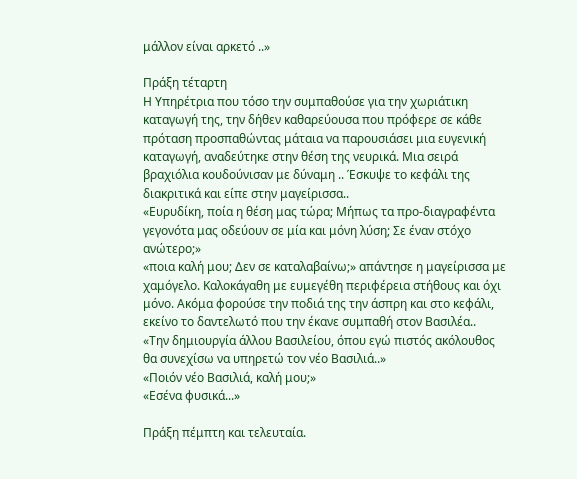μάλλον είναι αρκετό ..»

Πράξη τέταρτη
Η Υπηρέτρια που τόσο την συμπαθούσε για την χωριάτικη καταγωγή της, την δήθεν καθαρεύουσα που πρόφερε σε κάθε πρόταση προσπαθώντας μάταια να παρουσιάσει μια ευγενική καταγωγή, αναδεύτηκε στην θέση της νευρικά. Μια σειρά βραχιόλια κουδούνισαν με δύναμη .. Έσκυψε το κεφάλι της διακριτικά και είπε στην μαγείρισσα..
«Ευρυδίκη, ποία η θέση μας τώρα; Μήπως τα προ-διαγραφέντα γεγονότα μας οδεύουν σε μία και μόνη λύση; Σε έναν στόχο ανώτερο;»
«ποια καλή μου; Δεν σε καταλαβαίνω;» απάντησε η μαγείρισσα με χαμόγελο. Καλοκάγαθη με ευμεγέθη περιφέρεια στήθους και όχι μόνο. Ακόμα φορούσε την ποδιά της την άσπρη και στο κεφάλι, εκείνο το δαντελωτό που την έκανε συμπαθή στον Βασιλέα..
«Την δημιουργία άλλου Βασιλείου, όπου εγώ πιστός ακόλουθος θα συνεχίσω να υπηρετώ τον νέο Βασιλιά..»
«Ποιόν νέο Βασιλιά, καλή μου;»
«Εσένα φυσικά...»

Πράξη πέμπτη και τελευταία.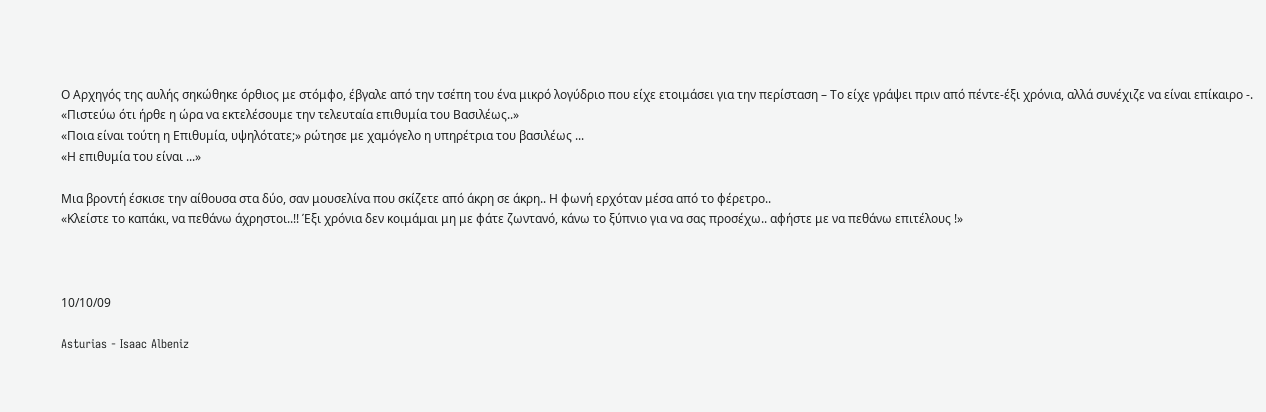Ο Αρχηγός της αυλής σηκώθηκε όρθιος με στόμφο, έβγαλε από την τσέπη του ένα μικρό λογύδριο που είχε ετοιμάσει για την περίσταση – Το είχε γράψει πριν από πέντε-έξι χρόνια, αλλά συνέχιζε να είναι επίκαιρο -.
«Πιστεύω ότι ήρθε η ώρα να εκτελέσουμε την τελευταία επιθυμία του Βασιλέως..»
«Ποια είναι τούτη η Επιθυμία, υψηλότατε;» ρώτησε με χαμόγελο η υπηρέτρια του βασιλέως ...
«Η επιθυμία του είναι ...»

Μια βροντή έσκισε την αίθουσα στα δύο, σαν μουσελίνα που σκίζετε από άκρη σε άκρη.. Η φωνή ερχόταν μέσα από το φέρετρο..
«Κλείστε το καπάκι, να πεθάνω άχρηστοι..!! Έξι χρόνια δεν κοιμάμαι μη με φάτε ζωντανό, κάνω το ξύπνιο για να σας προσέχω.. αφήστε με να πεθάνω επιτέλους !»



10/10/09

Asturias - Isaac Albeniz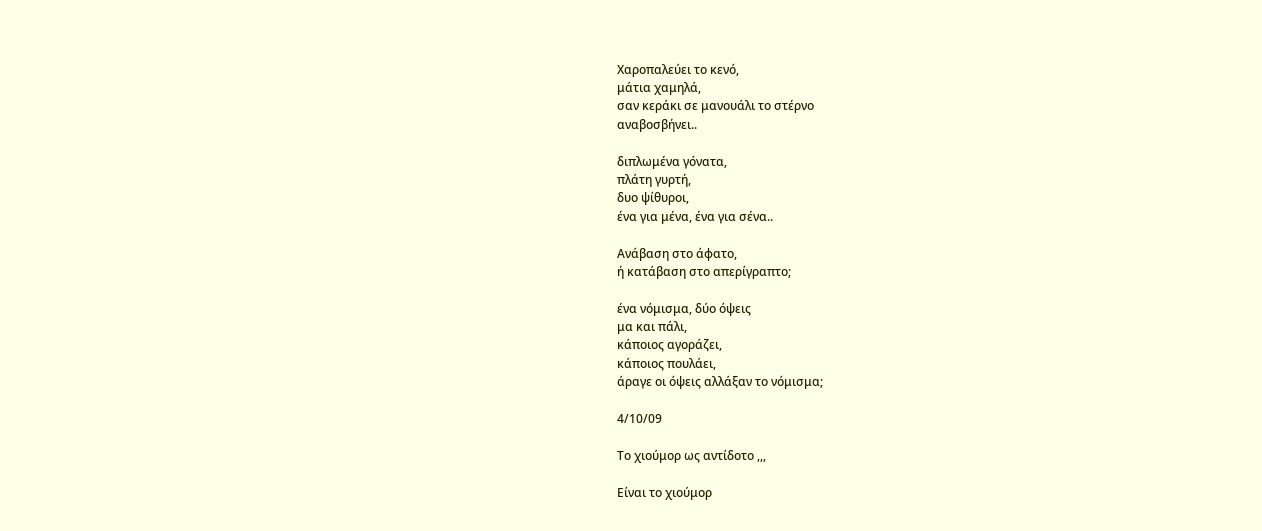Χαροπαλεύει το κενό,
μάτια χαμηλά,
σαν κεράκι σε μανουάλι το στέρνο
αναβοσβήνει..

διπλωμένα γόνατα,
πλάτη γυρτή,
δυο ψίθυροι,
ένα για μένα, ένα για σένα..

Ανάβαση στο άφατο,
ή κατάβαση στο απερίγραπτο;

ένα νόμισμα, δύο όψεις
μα και πάλι,
κάποιος αγοράζει,
κάποιος πουλάει,
άραγε οι όψεις αλλάξαν το νόμισμα;

4/10/09

Το χιούμορ ως αντίδοτο ,,,

Είναι το χιούμορ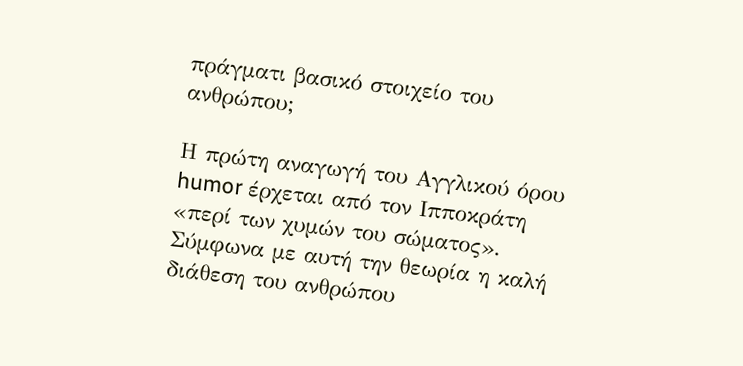πράγματι βασικό στοιχείο του ανθρώπου;

Η πρώτη αναγωγή του Αγγλικού όρου humor έρχεται από τον Ιπποκράτη «περί των χυμών του σώματος». Σύμφωνα με αυτή την θεωρία η καλή διάθεση του ανθρώπου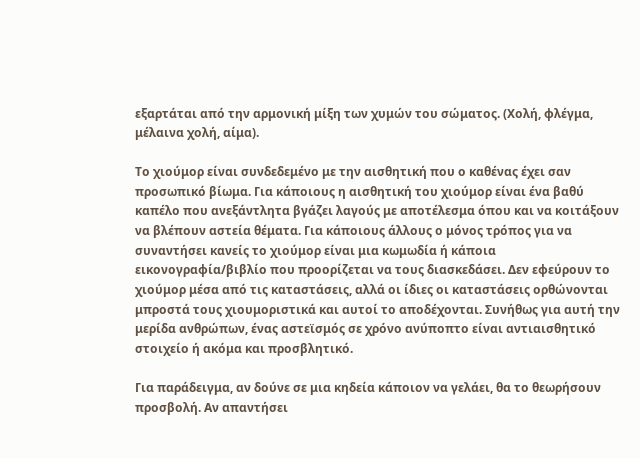εξαρτάται από την αρμονική μίξη των χυμών του σώματος. (Χολή, φλέγμα, μέλαινα χολή, αίμα).

Το χιούμορ είναι συνδεδεμένο με την αισθητική που ο καθένας έχει σαν προσωπικό βίωμα. Για κάποιους η αισθητική του χιούμορ είναι ένα βαθύ καπέλο που ανεξάντλητα βγάζει λαγούς με αποτέλεσμα όπου και να κοιτάξουν να βλέπουν αστεία θέματα. Για κάποιους άλλους ο μόνος τρόπος για να συναντήσει κανείς το χιούμορ είναι μια κωμωδία ή κάποια εικονογραφία/βιβλίο που προορίζεται να τους διασκεδάσει. Δεν εφεύρουν το χιούμορ μέσα από τις καταστάσεις, αλλά οι ίδιες οι καταστάσεις ορθώνονται μπροστά τους χιουμοριστικά και αυτοί το αποδέχονται. Συνήθως για αυτή την μερίδα ανθρώπων, ένας αστεϊσμός σε χρόνο ανύποπτο είναι αντιαισθητικό στοιχείο ή ακόμα και προσβλητικό.

Για παράδειγμα, αν δούνε σε μια κηδεία κάποιον να γελάει, θα το θεωρήσουν προσβολή. Αν απαντήσει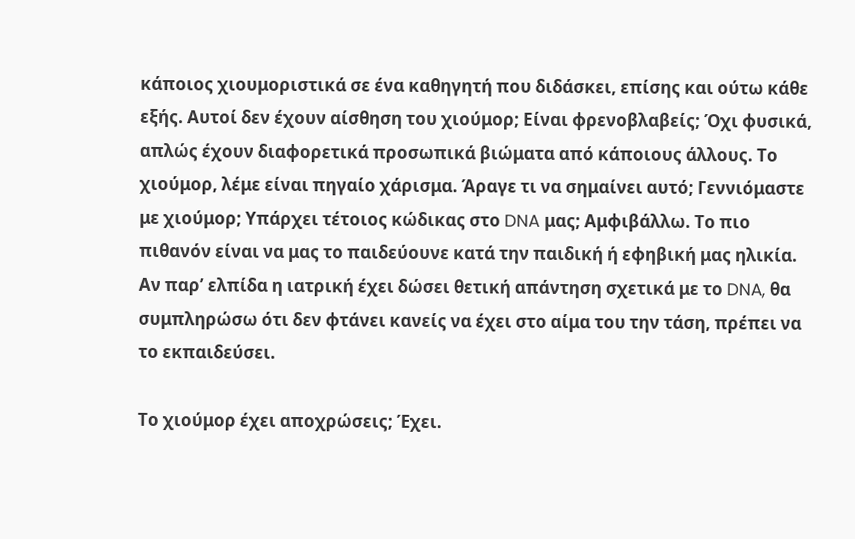κάποιος χιουμοριστικά σε ένα καθηγητή που διδάσκει, επίσης και ούτω κάθε εξής. Αυτοί δεν έχουν αίσθηση του χιούμορ; Είναι φρενοβλαβείς; Όχι φυσικά, απλώς έχουν διαφορετικά προσωπικά βιώματα από κάποιους άλλους. Το χιούμορ, λέμε είναι πηγαίο χάρισμα. Άραγε τι να σημαίνει αυτό; Γεννιόμαστε με χιούμορ; Υπάρχει τέτοιος κώδικας στο DNA μας; Αμφιβάλλω. Το πιο πιθανόν είναι να μας το παιδεύουνε κατά την παιδική ή εφηβική μας ηλικία. Αν παρ’ ελπίδα η ιατρική έχει δώσει θετική απάντηση σχετικά με το DNA, θα συμπληρώσω ότι δεν φτάνει κανείς να έχει στο αίμα του την τάση, πρέπει να το εκπαιδεύσει.

Το χιούμορ έχει αποχρώσεις; Έχει.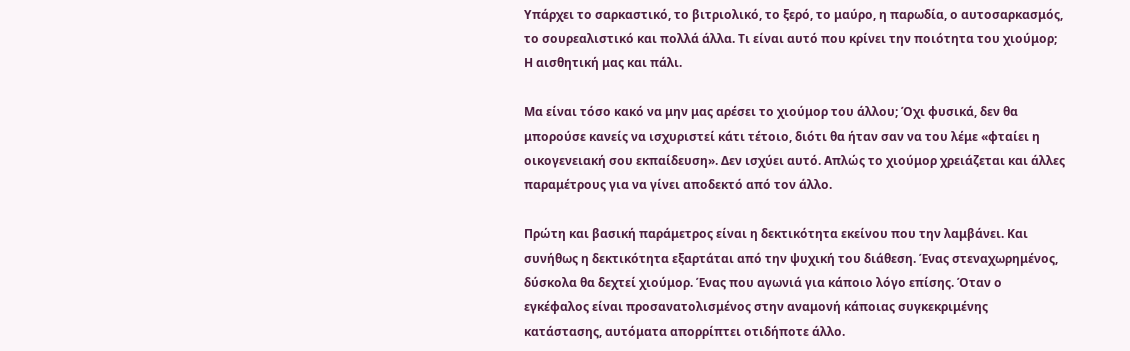Υπάρχει το σαρκαστικό, το βιτριολικό, το ξερό, το μαύρο, η παρωδία, ο αυτοσαρκασμός, το σουρεαλιστικό και πολλά άλλα. Τι είναι αυτό που κρίνει την ποιότητα του χιούμορ;
Η αισθητική μας και πάλι.

Μα είναι τόσο κακό να μην μας αρέσει το χιούμορ του άλλου; Όχι φυσικά, δεν θα μπορούσε κανείς να ισχυριστεί κάτι τέτοιο, διότι θα ήταν σαν να του λέμε «φταίει η οικογενειακή σου εκπαίδευση». Δεν ισχύει αυτό. Απλώς το χιούμορ χρειάζεται και άλλες παραμέτρους για να γίνει αποδεκτό από τον άλλο.

Πρώτη και βασική παράμετρος είναι η δεκτικότητα εκείνου που την λαμβάνει. Και συνήθως η δεκτικότητα εξαρτάται από την ψυχική του διάθεση. Ένας στεναχωρημένος, δύσκολα θα δεχτεί χιούμορ. Ένας που αγωνιά για κάποιο λόγο επίσης. Όταν ο εγκέφαλος είναι προσανατολισμένος στην αναμονή κάποιας συγκεκριμένης κατάστασης, αυτόματα απορρίπτει οτιδήποτε άλλο.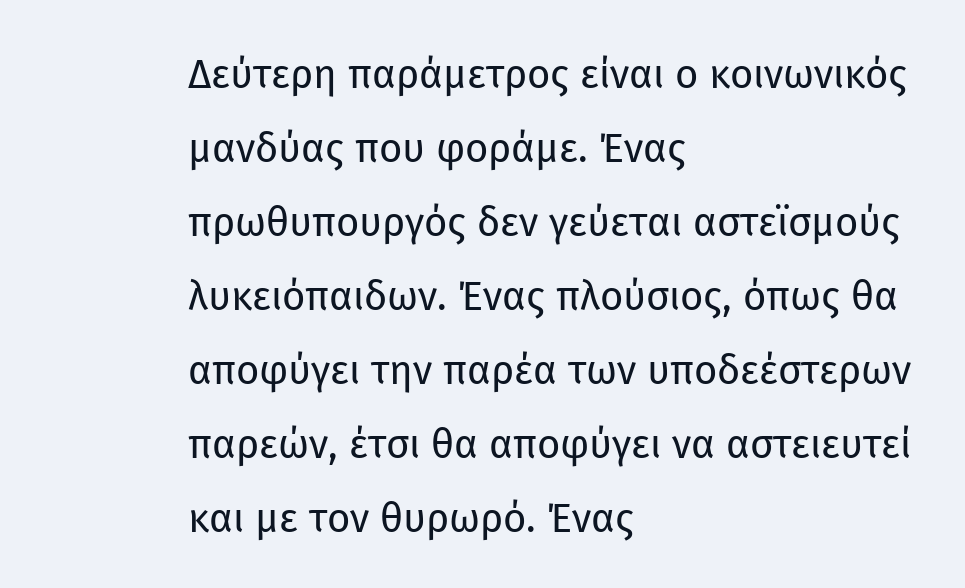Δεύτερη παράμετρος είναι ο κοινωνικός μανδύας που φοράμε. Ένας πρωθυπουργός δεν γεύεται αστεϊσμούς λυκειόπαιδων. Ένας πλούσιος, όπως θα αποφύγει την παρέα των υποδεέστερων παρεών, έτσι θα αποφύγει να αστειευτεί και με τον θυρωρό. Ένας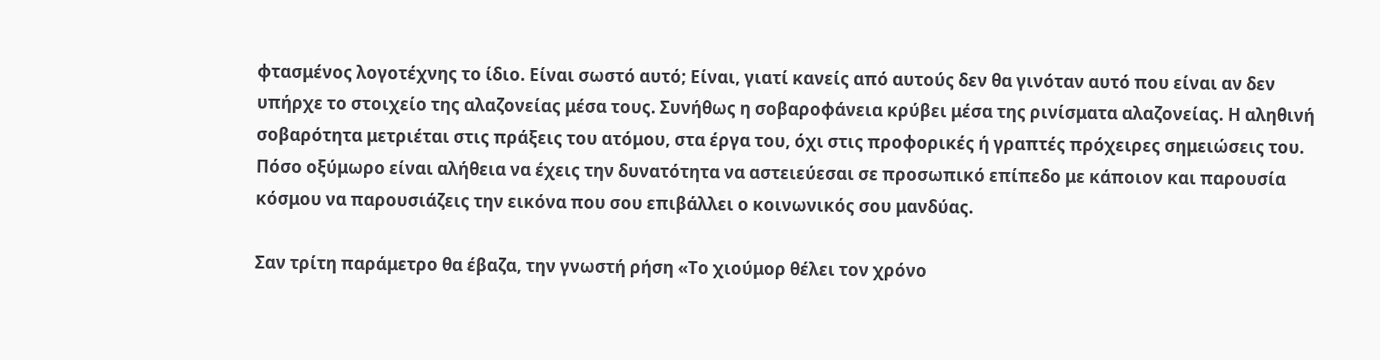φτασμένος λογοτέχνης το ίδιο. Είναι σωστό αυτό; Είναι, γιατί κανείς από αυτούς δεν θα γινόταν αυτό που είναι αν δεν υπήρχε το στοιχείο της αλαζονείας μέσα τους. Συνήθως η σοβαροφάνεια κρύβει μέσα της ρινίσματα αλαζονείας. Η αληθινή σοβαρότητα μετριέται στις πράξεις του ατόμου, στα έργα του, όχι στις προφορικές ή γραπτές πρόχειρες σημειώσεις του. Πόσο οξύμωρο είναι αλήθεια να έχεις την δυνατότητα να αστειεύεσαι σε προσωπικό επίπεδο με κάποιον και παρουσία κόσμου να παρουσιάζεις την εικόνα που σου επιβάλλει ο κοινωνικός σου μανδύας.

Σαν τρίτη παράμετρο θα έβαζα, την γνωστή ρήση «Το χιούμορ θέλει τον χρόνο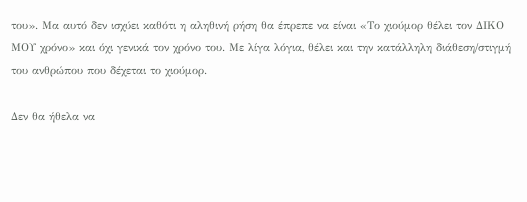του». Μα αυτό δεν ισχύει καθότι η αληθινή ρήση θα έπρεπε να είναι «Το χιούμορ θέλει τον ΔΙΚΟ ΜΟΥ χρόνο» και όχι γενικά τον χρόνο του. Με λίγα λόγια, θέλει και την κατάλληλη διάθεση/στιγμή του ανθρώπου που δέχεται το χιούμορ.

Δεν θα ήθελα να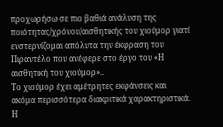προχωρήσω σε πιο βαθιά ανάλυση της ποιότητας/χρόνου/αισθητικής του χιούμορ γιατί ενστερνίζομαι απόλυτα την έκφραση του Πιραντέλο που ανέφερε στο έργο του «Η αισθητική του χιούμορ»..
Το χιούμορ έχει αμέτρητες εκφάνσεις και ακόμα περισσότερα διακριτικά χαρακτηριστικά. Η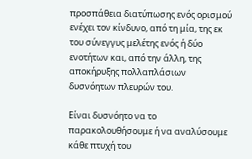προσπάθεια διατύπωσης ενός ορισμού ενέχει τον κίνδυνο, από τη μία, της εκ του σύνεγγυς μελέτης ενός ή δύο ενοτήτων και, από την άλλη, της αποκήρυξης πολλαπλάσιων δυσνόητων πλευρών του.

Είναι δυσνόητο να το παρακολουθήσουμε ή να αναλύσουμε κάθε πτυχή του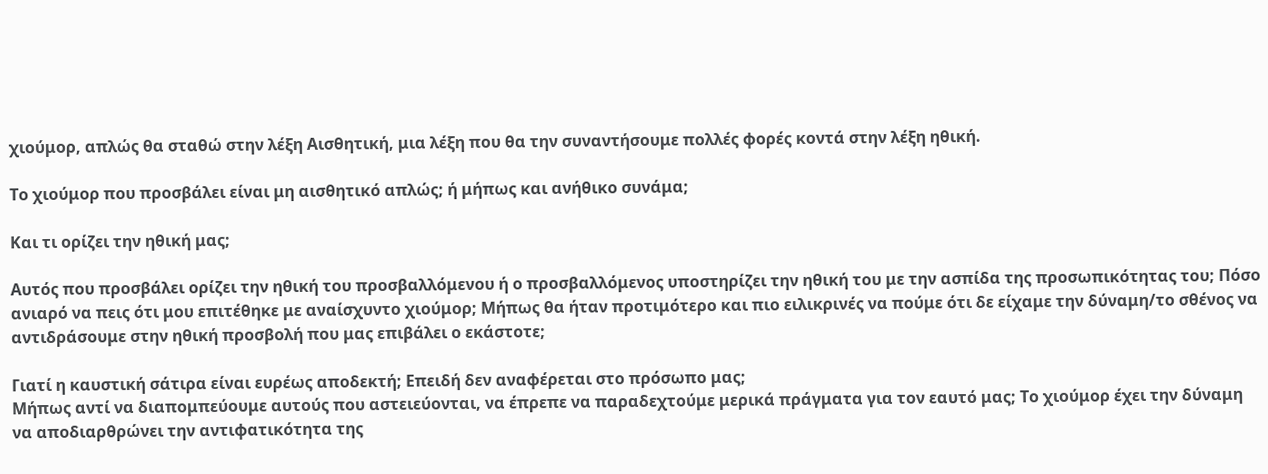χιούμορ, απλώς θα σταθώ στην λέξη Αισθητική, μια λέξη που θα την συναντήσουμε πολλές φορές κοντά στην λέξη ηθική.

Το χιούμορ που προσβάλει είναι μη αισθητικό απλώς; ή μήπως και ανήθικο συνάμα;

Και τι ορίζει την ηθική μας;

Αυτός που προσβάλει ορίζει την ηθική του προσβαλλόμενου ή ο προσβαλλόμενος υποστηρίζει την ηθική του με την ασπίδα της προσωπικότητας του; Πόσο ανιαρό να πεις ότι μου επιτέθηκε με αναίσχυντο χιούμορ; Μήπως θα ήταν προτιμότερο και πιο ειλικρινές να πούμε ότι δε είχαμε την δύναμη/το σθένος να αντιδράσουμε στην ηθική προσβολή που μας επιβάλει ο εκάστοτε;

Γιατί η καυστική σάτιρα είναι ευρέως αποδεκτή; Επειδή δεν αναφέρεται στο πρόσωπο μας;
Μήπως αντί να διαπομπεύουμε αυτούς που αστειεύονται, να έπρεπε να παραδεχτούμε μερικά πράγματα για τον εαυτό μας; Το χιούμορ έχει την δύναμη να αποδιαρθρώνει την αντιφατικότητα της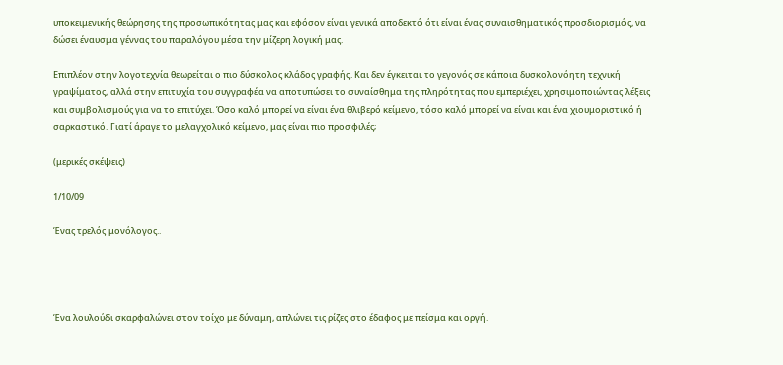υποκειμενικής θεώρησης της προσωπικότητας μας και εφόσον είναι γενικά αποδεκτό ότι είναι ένας συναισθηματικός προσδιορισμός, να δώσει έναυσμα γέννας του παραλόγου μέσα την μίζερη λογική μας.

Επιπλέον στην λογοτεχνία θεωρείται ο πιο δύσκολος κλάδος γραφής. Και δεν έγκειται το γεγονός σε κάποια δυσκολονόητη τεχνική γραψίματος, αλλά στην επιτυχία του συγγραφέα να αποτυπώσει το συναίσθημα της πληρότητας που εμπεριέχει, χρησιμοποιώντας λέξεις και συμβολισμούς για να το επιτύχει. Όσο καλό μπορεί να είναι ένα θλιβερό κείμενο, τόσο καλό μπορεί να είναι και ένα χιουμοριστικό ή σαρκαστικό. Γιατί άραγε το μελαγχολικό κείμενο, μας είναι πιο προσφιλές;

(μερικές σκέψεις)

1/10/09

Ένας τρελός μονόλογος..




Ένα λουλούδι σκαρφαλώνει στον τοίχο με δύναμη, απλώνει τις ρίζες στο έδαφος με πείσμα και οργή.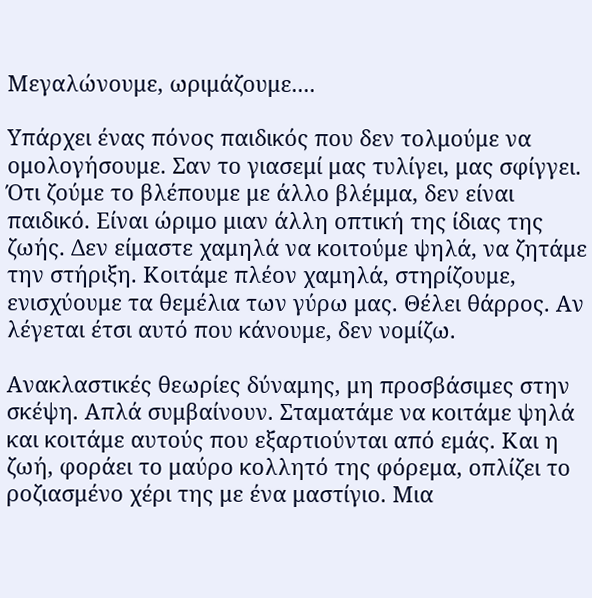Μεγαλώνουμε, ωριμάζουμε....

Υπάρχει ένας πόνος παιδικός που δεν τολμούμε να ομολογήσουμε. Σαν το γιασεμί μας τυλίγει, μας σφίγγει. Ότι ζούμε το βλέπουμε με άλλο βλέμμα, δεν είναι παιδικό. Είναι ώριμο μιαν άλλη οπτική της ίδιας της ζωής. Δεν είμαστε χαμηλά να κοιτούμε ψηλά, να ζητάμε την στήριξη. Κοιτάμε πλέον χαμηλά, στηρίζουμε, ενισχύουμε τα θεμέλια των γύρω μας. Θέλει θάρρος. Αν λέγεται έτσι αυτό που κάνουμε, δεν νομίζω.

Ανακλαστικές θεωρίες δύναμης, μη προσβάσιμες στην σκέψη. Απλά συμβαίνουν. Σταματάμε να κοιτάμε ψηλά και κοιτάμε αυτούς που εξαρτιούνται από εμάς. Και η ζωή, φοράει το μαύρο κολλητό της φόρεμα, οπλίζει το ροζιασμένο χέρι της με ένα μαστίγιο. Μια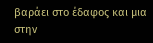βαράει στο έδαφος και μια στην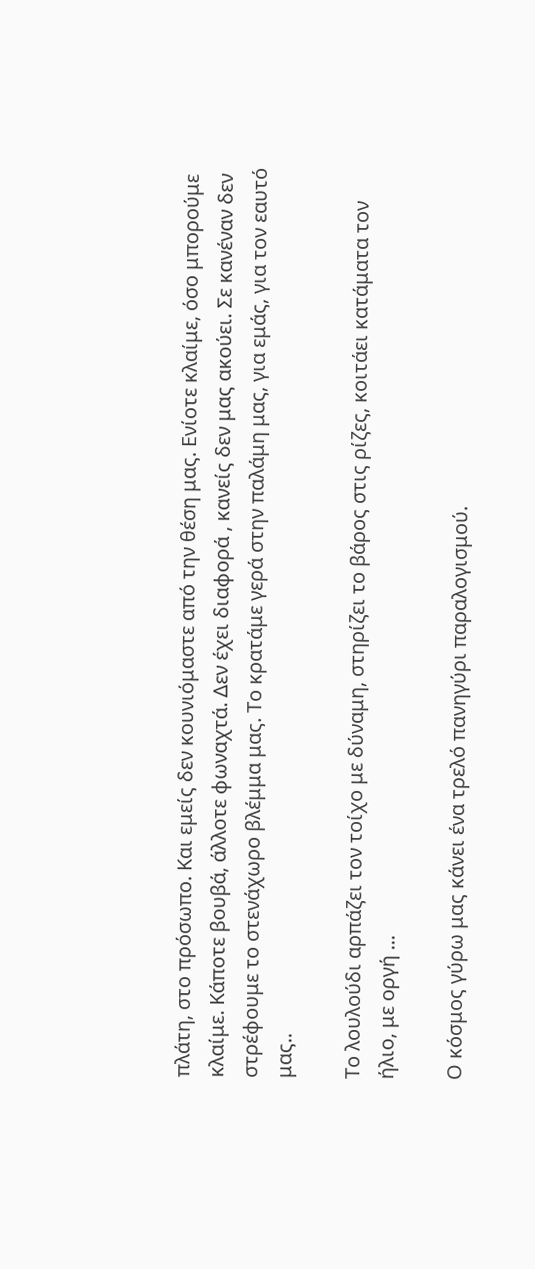πλάτη, στο πρόσωπο. Και εμείς δεν κουνιόμαστε από την θέση μας. Ενίοτε κλαίμε, όσο μπορούμε κλαίμε. Κάποτε βουβά, άλλοτε φωναχτά. Δεν έχει διαφορά , κανείς δεν μας ακούει. Σε κανέναν δεν στρέφουμε το στενάχωρο βλέμμα μας. Το κρατάμε γερά στην παλάμη μας, για εμάς, για τον εαυτό μας..

Το λουλούδι αρπάζει τον τοίχο με δύναμη, στηρίζει το βάρος στις ρίζες, κοιτάει κατάματα τον ήλιο, με οργή ...

Ο κόσμος γύρω μας κάνει ένα τρελό πανηγύρι παραλογισμού.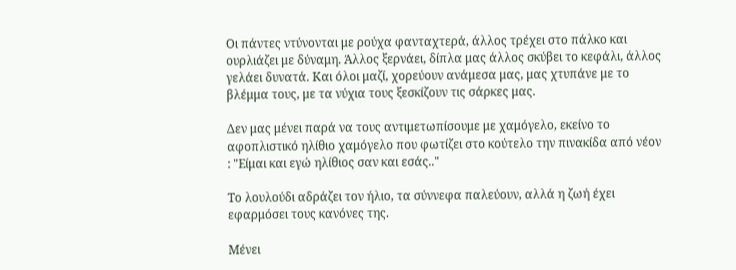Οι πάντες ντύνονται με ρούχα φανταχτερά, άλλος τρέχει στο πάλκο και ουρλιάζει με δύναμη. Άλλος ξερνάει, δίπλα μας άλλος σκύβει το κεφάλι, άλλος γελάει δυνατά. Και όλοι μαζί, χορεύουν ανάμεσα μας, μας χτυπάνε με το βλέμμα τους, με τα νύχια τους ξεσκίζουν τις σάρκες μας.

Δεν μας μένει παρά να τους αντιμετωπίσουμε με χαμόγελο, εκείνο το αφοπλιστικό ηλίθιο χαμόγελο που φωτίζει στο κούτελο την πινακίδα από νέον : "Είμαι και εγώ ηλίθιος σαν και εσάς.."

Το λουλούδι αδράζει τον ήλιο, τα σύννεφα παλεύουν, αλλά η ζωή έχει εφαρμόσει τους κανόνες της.

Μένει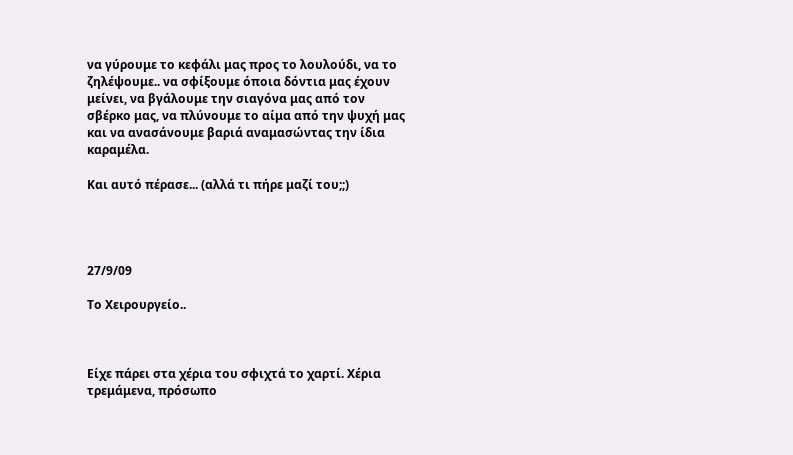να γύρουμε το κεφάλι μας προς το λουλούδι, να το ζηλέψουμε.. να σφίξουμε όποια δόντια μας έχουν μείνει, να βγάλουμε την σιαγόνα μας από τον σβέρκο μας, να πλύνουμε το αίμα από την ψυχή μας και να ανασάνουμε βαριά αναμασώντας την ίδια καραμέλα.

Και αυτό πέρασε... (αλλά τι πήρε μαζί του;;)




27/9/09

Το Χειρουργείο..



Είχε πάρει στα χέρια του σφιχτά το χαρτί. Χέρια τρεμάμενα, πρόσωπο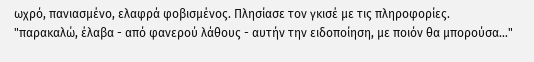ωχρό, πανιασμένο, ελαφρά φοβισμένος. Πλησίασε τον γκισέ με τις πληροφορίες.
"παρακαλώ, έλαβα - από φανερού λάθους - αυτήν την ειδοποίηση, με ποιόν θα μπορούσα..."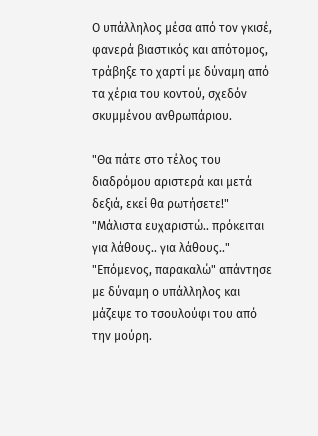Ο υπάλληλος μέσα από τον γκισέ, φανερά βιαστικός και απότομος, τράβηξε το χαρτί με δύναμη από τα χέρια του κοντού, σχεδόν σκυμμένου ανθρωπάριου.

"Θα πάτε στο τέλος του διαδρόμου αριστερά και μετά δεξιά, εκεί θα ρωτήσετε!"
"Μάλιστα ευχαριστώ.. πρόκειται για λάθους.. για λάθους.."
"Επόμενος, παρακαλώ" απάντησε με δύναμη ο υπάλληλος και μάζεψε το τσουλούφι του από την μούρη.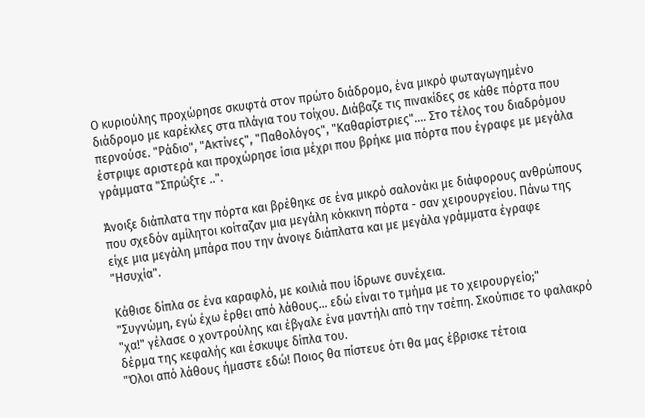Ο κυριούλης προχώρησε σκυφτά στον πρώτο διάδρομο, ένα μικρό φωταγωγημένο διάδρομο με καρέκλες στα πλάγια του τοίχου. Διάβαζε τις πινακίδες σε κάθε πόρτα που περνούσε. "Ράδιο", "Ακτίνες", "Παθολόγος", "Καθαρίστριες".... Στο τέλος του διαδρόμου έστριψε αριστερά και προχώρησε ίσια μέχρι που βρήκε μια πόρτα που έγραφε με μεγάλα γράμματα "Σπρώξτε ..".

Άνοιξε διάπλατα την πόρτα και βρέθηκε σε ένα μικρό σαλονάκι με διάφορους ανθρώπους που σχεδόν αμίλητοι κοίταζαν μια μεγάλη κόκκινη πόρτα - σαν χειρουργείου. Πάνω της είχε μια μεγάλη μπάρα που την άνοιγε διάπλατα και με μεγάλα γράμματα έγραφε "Ησυχία".

Κάθισε δίπλα σε ένα καραφλό, με κοιλιά που ίδρωνε συνέχεια.
"Συγνώμη, εγώ έχω έρθει από λάθους... εδώ είναι το τμήμα με το χειρουργείο;"
"χα!" γέλασε ο χοντρούλης και έβγαλε ένα μαντήλι από την τσέπη. Σκούπισε το φαλακρό δέρμα της κεφαλής και έσκυψε δίπλα του.
"Όλοι από λάθους ήμαστε εδώ! Ποιος θα πίστευε ότι θα μας έβρισκε τέτοια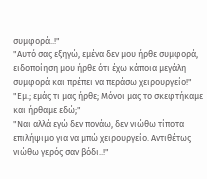συμφορά..!"
"Αυτό σας εξηγώ, εμένα δεν μου ήρθε συμφορά, ειδοποίηση μου ήρθε ότι έχω κάποια μεγάλη συμφορά και πρέπει να περάσω χειρουργείο!"
"Εμ.; εμάς τι μας ήρθε; Μόνοι μας το σκεφτήκαμε και ήρθαμε εδώ;"
"Ναι αλλά εγώ δεν πονάω, δεν νιώθω τίποτα επιλήψιμο για να μπώ χειρουργείο. Αντιθέτως νιώθω γερός σαν βόδι..!"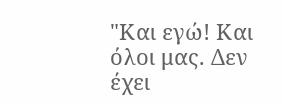"Και εγώ! Και όλοι μας. Δεν έχει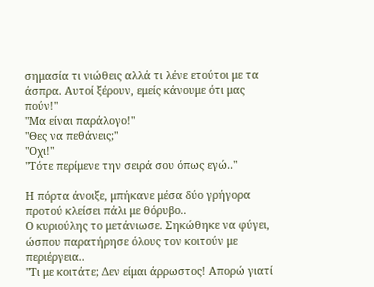σημασία τι νιώθεις αλλά τι λένε ετούτοι με τα άσπρα. Αυτοί ξέρουν, εμείς κάνουμε ότι μας πούν!"
"Μα είναι παράλογο!"
"Θες να πεθάνεις;"
"Οχι!"
"Τότε περίμενε την σειρά σου όπως εγώ.."

Η πόρτα άνοιξε, μπήκανε μέσα δύο γρήγορα προτού κλείσει πάλι με θόρυβο..
Ο κυριούλης το μετάνιωσε. Σηκώθηκε να φύγει, ώσπου παρατήρησε όλους τον κοιτούν με περιέργεια..
"Τι με κοιτάτε; Δεν είμαι άρρωστος! Απορώ γιατί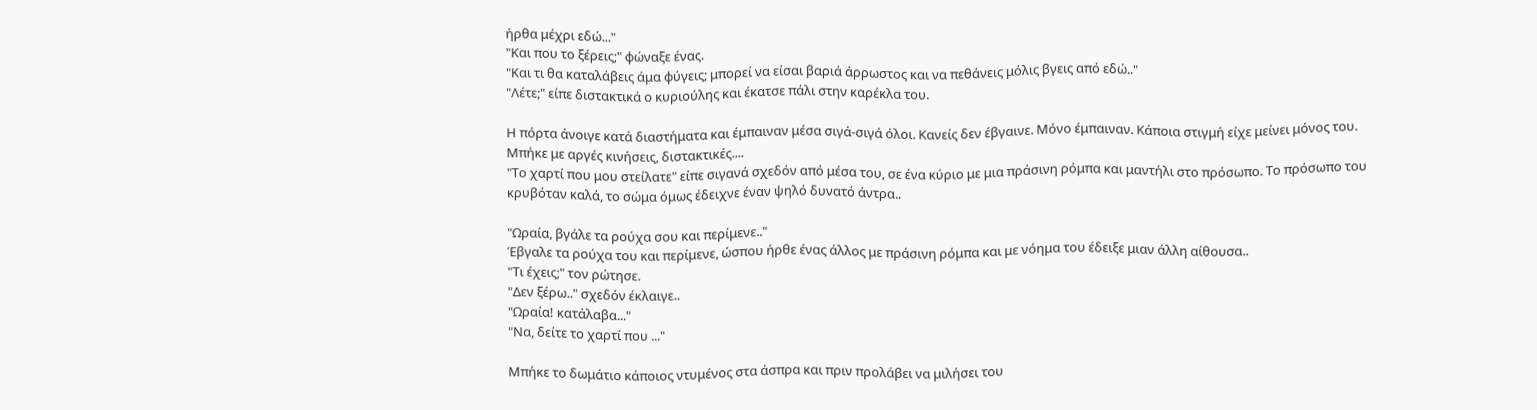ήρθα μέχρι εδώ..."
"Και που το ξέρεις;" φώναξε ένας.
"Και τι θα καταλάβεις άμα φύγεις; μπορεί να είσαι βαριά άρρωστος και να πεθάνεις μόλις βγεις από εδώ.."
"Λέτε;" είπε διστακτικά ο κυριούλης και έκατσε πάλι στην καρέκλα του.

Η πόρτα άνοιγε κατά διαστήματα και έμπαιναν μέσα σιγά-σιγά όλοι. Κανείς δεν έβγαινε. Μόνο έμπαιναν. Κάποια στιγμή είχε μείνει μόνος του.
Μπήκε με αργές κινήσεις, διστακτικές....
"Το χαρτί που μου στείλατε" είπε σιγανά σχεδόν από μέσα του, σε ένα κύριο με μια πράσινη ρόμπα και μαντήλι στο πρόσωπο. Το πρόσωπο του κρυβόταν καλά, το σώμα όμως έδειχνε έναν ψηλό δυνατό άντρα..

"Ωραία, βγάλε τα ρούχα σου και περίμενε.."
Έβγαλε τα ρούχα του και περίμενε, ώσπου ήρθε ένας άλλος με πράσινη ρόμπα και με νόημα του έδειξε μιαν άλλη αίθουσα..
"Τι έχεις;" τον ρώτησε.
"Δεν ξέρω.." σχεδόν έκλαιγε..
"Ωραία! κατάλαβα..."
"Να, δείτε το χαρτί που ..."

Μπήκε το δωμάτιο κάποιος ντυμένος στα άσπρα και πριν προλάβει να μιλήσει του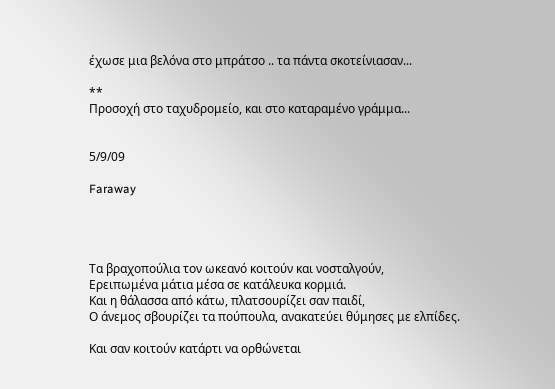έχωσε μια βελόνα στο μπράτσο .. τα πάντα σκοτείνιασαν...

**
Προσοχή στο ταχυδρομείο, και στο καταραμένο γράμμα...


5/9/09

Faraway




Τα βραχοπούλια τον ωκεανό κοιτούν και νοσταλγούν,
Ερειπωμένα μάτια μέσα σε κατάλευκα κορμιά.
Και η θάλασσα από κάτω, πλατσουρίζει σαν παιδί,
Ο άνεμος σβουρίζει τα πούπουλα, ανακατεύει θύμησες με ελπίδες.

Και σαν κοιτούν κατάρτι να ορθώνεται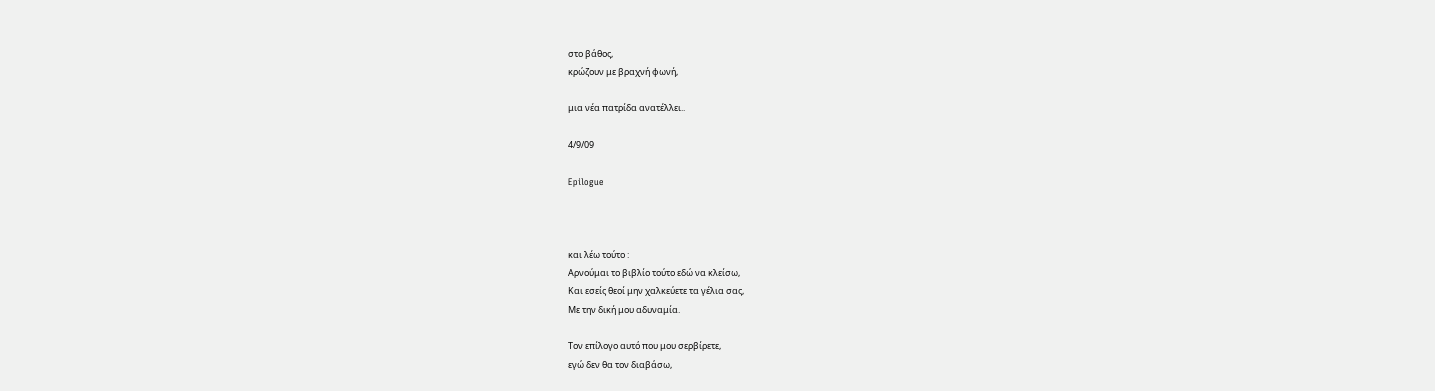στο βάθος,
κρώζουν με βραχνή φωνή,

μια νέα πατρίδα ανατέλλει..

4/9/09

Epilogue



και λέω τούτο :
Αρνούμαι το βιβλίο τούτο εδώ να κλείσω,
Και εσείς θεοί μην χαλκεύετε τα γέλια σας,
Με την δική μου αδυναμία.

Τον επίλογο αυτό που μου σερβίρετε,
εγώ δεν θα τον διαβάσω,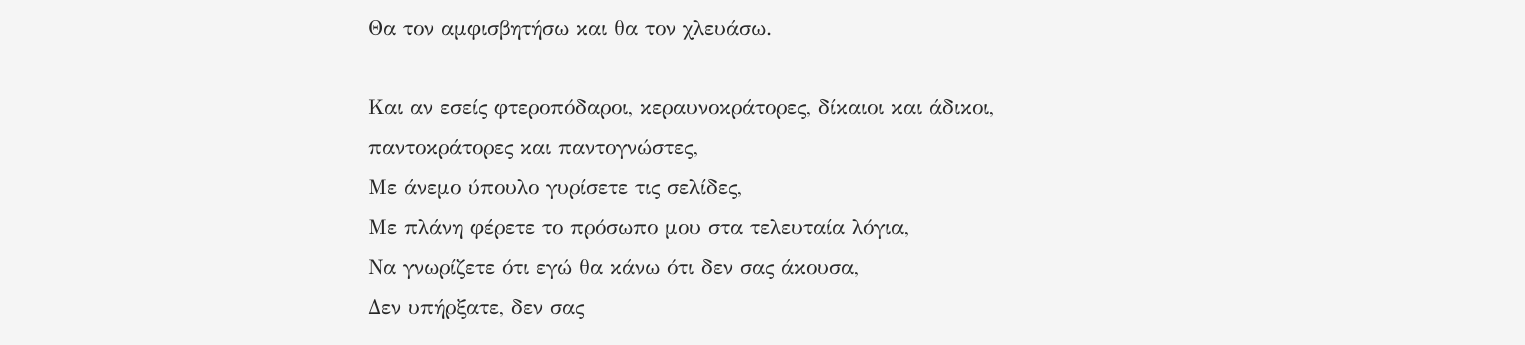Θα τον αμφισβητήσω και θα τον χλευάσω.

Και αν εσείς φτεροπόδαροι, κεραυνοκράτορες, δίκαιοι και άδικοι,
παντοκράτορες και παντογνώστες,
Με άνεμο ύπουλο γυρίσετε τις σελίδες,
Με πλάνη φέρετε το πρόσωπο μου στα τελευταία λόγια,
Να γνωρίζετε ότι εγώ θα κάνω ότι δεν σας άκουσα,
Δεν υπήρξατε, δεν σας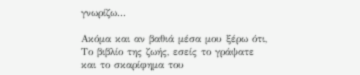γνωρίζω...

Ακόμα και αν βαθιά μέσα μου ξέρω ότι,
Το βιβλίο της ζωής, εσείς το γράψατε
και το σκαρίφημα του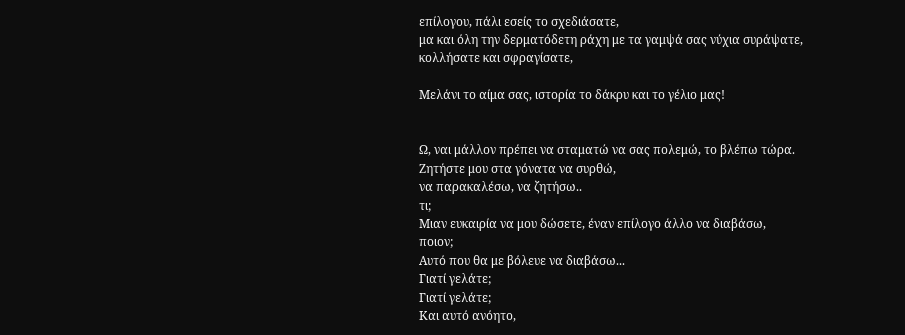επίλογου, πάλι εσείς το σχεδιάσατε,
μα και όλη την δερματόδετη ράχη με τα γαμψά σας νύχια συράψατε, κολλήσατε και σφραγίσατε,

Μελάνι το αίμα σας, ιστορία το δάκρυ και το γέλιο μας!


Ω, ναι μάλλον πρέπει να σταματώ να σας πολεμώ, το βλέπω τώρα.
Ζητήστε μου στα γόνατα να συρθώ,
να παρακαλέσω, να ζητήσω..
τι;
Μιαν ευκαιρία να μου δώσετε, έναν επίλογο άλλο να διαβάσω,
ποιον;
Αυτό που θα με βόλευε να διαβάσω...
Γιατί γελάτε;
Γιατί γελάτε;
Και αυτό ανόητο,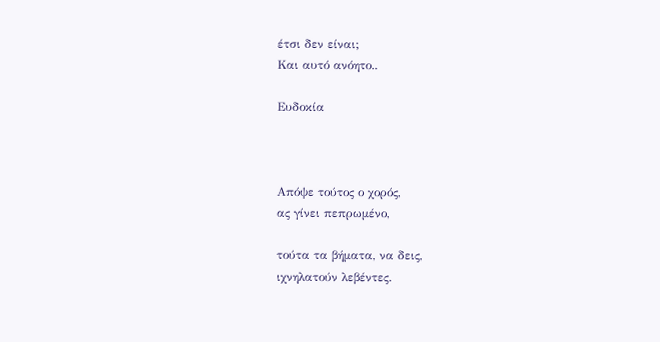έτσι δεν είναι;
Και αυτό ανόητο..

Ευδοκία



Απόψε τούτος ο χορός,
ας γίνει πεπρωμένο,

τούτα τα βήματα, να δεις,
ιχνηλατούν λεβέντες.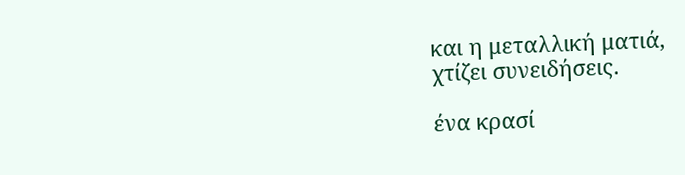και η μεταλλική ματιά,
χτίζει συνειδήσεις.

ένα κρασί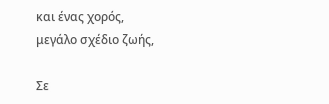και ένας χορός,
μεγάλο σχέδιο ζωής,

Σε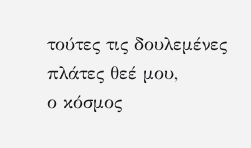τούτες τις δουλεμένες πλάτες θεέ μου,
ο κόσμος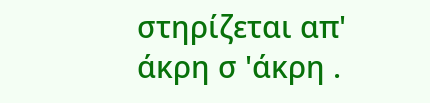στηρίζεται απ' άκρη σ 'άκρη .